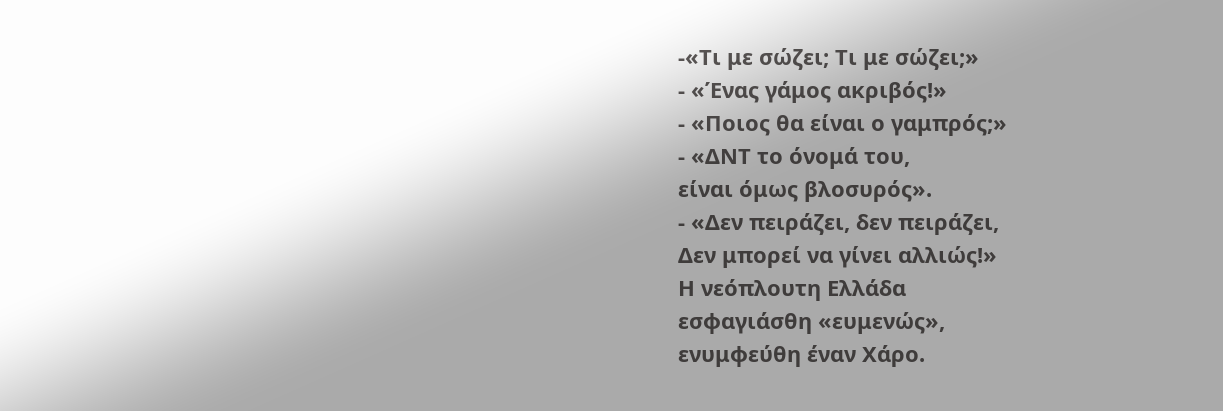-«Τι με σώζει; Τι με σώζει;»
- «Ένας γάμος ακριβός!»
- «Ποιος θα είναι ο γαμπρός;»
- «ΔΝΤ το όνομά του,
είναι όμως βλοσυρός».
- «Δεν πειράζει, δεν πειράζει,
Δεν μπορεί να γίνει αλλιώς!»
Η νεόπλουτη Ελλάδα
εσφαγιάσθη «ευμενώς»,
ενυμφεύθη έναν Χάρο.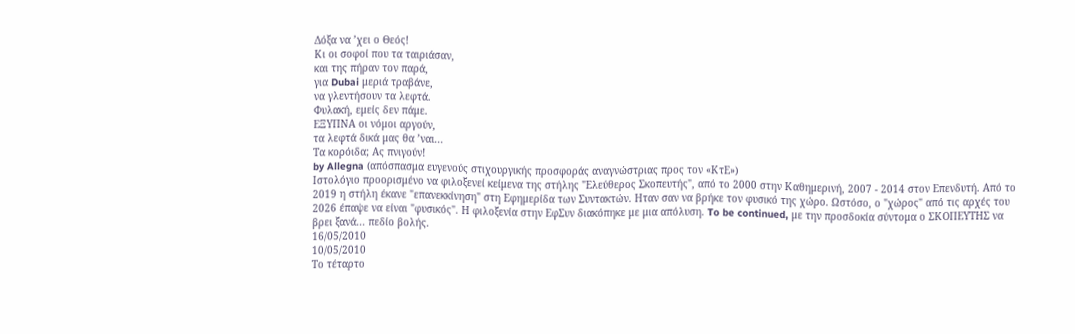Δόξα να ’χει ο Θεός!
Κι οι σοφοί που τα ταιριάσαν,
και της πήραν τον παρά,
για Dubai μεριά τραβάνε,
να γλεντήσουν τα λεφτά.
Φυλακή, εμείς δεν πάμε.
ΕΞΥΠΝΑ οι νόμοι αργούν,
τα λεφτά δικά μας θα ’ναι...
Τα κορόιδα; Ας πνιγούν!
by Allegna (απόσπασμα ευγενούς στιχουργικής προσφοράς αναγνώστριας προς τον «ΚτΕ»)
Ιστολόγιο προορισμένο να φιλοξενεί κείμενα της στήλης "Ελεύθερος Σκοπευτής", από το 2000 στην Καθημερινή, 2007 - 2014 στον Επενδυτή. Από το 2019 η στήλη έκανε "επανεκκίνηση" στη Εφημερίδα των Συντακτών. Ηταν σαν να βρήκε τον φυσικό της χώρο. Ωστόσο, ο "χώρος" από τις αρχές του 2026 έπαψε να είναι "φυσικός". Η φιλοξενία στην ΕφΣυν διακόπηκε με μια απόλυση. To be continued, με την προσδοκία σύντομα ο ΣΚΟΠΕΥΤΗΣ να βρει ξανά... πεδίο βολής.
16/05/2010
10/05/2010
Το τέταρτο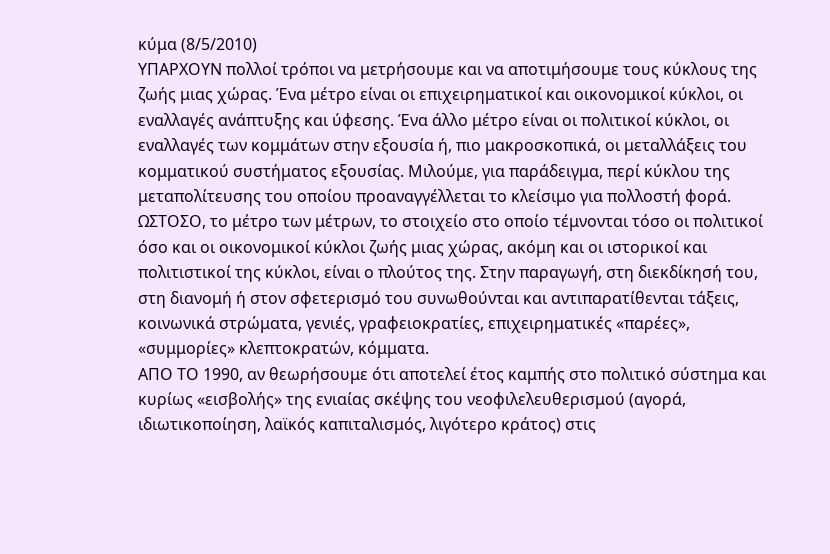κύμα (8/5/2010)
ΥΠΑΡΧΟΥΝ πολλοί τρόποι να μετρήσουμε και να αποτιμήσουμε τους κύκλους της ζωής μιας χώρας. Ένα μέτρο είναι οι επιχειρηματικοί και οικονομικοί κύκλοι, οι εναλλαγές ανάπτυξης και ύφεσης. Ένα άλλο μέτρο είναι οι πολιτικοί κύκλοι, οι εναλλαγές των κομμάτων στην εξουσία ή, πιο μακροσκοπικά, οι μεταλλάξεις του κομματικού συστήματος εξουσίας. Μιλούμε, για παράδειγμα, περί κύκλου της μεταπολίτευσης του οποίου προαναγγέλλεται το κλείσιμο για πολλοστή φορά.
ΩΣΤΟΣΟ, το μέτρο των μέτρων, το στοιχείο στο οποίο τέμνονται τόσο οι πολιτικοί όσο και οι οικονομικοί κύκλοι ζωής μιας χώρας, ακόμη και οι ιστορικοί και πολιτιστικοί της κύκλοι, είναι ο πλούτος της. Στην παραγωγή, στη διεκδίκησή του, στη διανομή ή στον σφετερισμό του συνωθούνται και αντιπαρατίθενται τάξεις, κοινωνικά στρώματα, γενιές, γραφειοκρατίες, επιχειρηματικές «παρέες», «συμμορίες» κλεπτοκρατών, κόμματα.
ΑΠΟ ΤΟ 1990, αν θεωρήσουμε ότι αποτελεί έτος καμπής στο πολιτικό σύστημα και κυρίως «εισβολής» της ενιαίας σκέψης του νεοφιλελευθερισμού (αγορά, ιδιωτικοποίηση, λαϊκός καπιταλισμός, λιγότερο κράτος) στις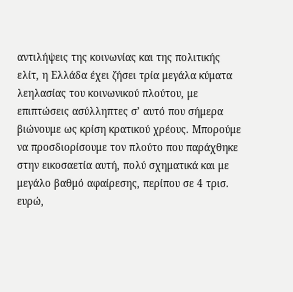αντιλήψεις της κοινωνίας και της πολιτικής ελίτ, η Ελλάδα έχει ζήσει τρία μεγάλα κύματα λεηλασίας του κοινωνικού πλούτου, με επιπτώσεις ασύλληπτες σ’ αυτό που σήμερα βιώνουμε ως κρίση κρατικού χρέους. Μπορούμε να προσδιορίσουμε τον πλούτο που παράχθηκε στην εικοσαετία αυτή, πολύ σχηματικά και με μεγάλο βαθμό αφαίρεσης, περίπου σε 4 τρισ. ευρώ,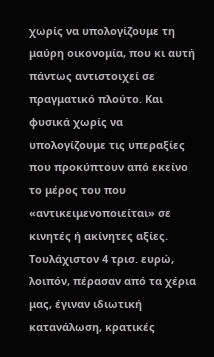χωρίς να υπολογίζουμε τη μαύρη οικονομία, που κι αυτή πάντως αντιστοιχεί σε πραγματικό πλούτο. Και φυσικά χωρίς να υπολογίζουμε τις υπεραξίες που προκύπτουν από εκείνο το μέρος του που «αντικειμενοποιείται» σε κινητές ή ακίνητες αξίες. Τουλάχιστον 4 τρισ. ευρώ, λοιπόν, πέρασαν από τα χέρια μας, έγιναν ιδιωτική κατανάλωση, κρατικές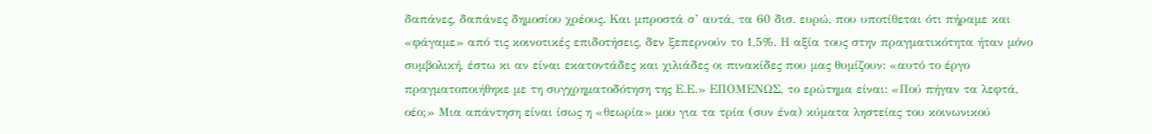δαπάνες, δαπάνες δημοσίου χρέους. Και μπροστά σ’ αυτά, τα 60 δισ. ευρώ, που υποτίθεται ότι πήραμε και «φάγαμε» από τις κοινοτικές επιδοτήσεις, δεν ξεπερνούν το 1,5%. Η αξία τους στην πραγματικότητα ήταν μόνο συμβολική, έστω κι αν είναι εκατοντάδες και χιλιάδες οι πινακίδες που μας θυμίζουν: «αυτό το έργο πραγματοποιήθηκε με τη συγχρηματοδότηση της Ε.Ε.» ΕΠΟΜΕΝΩΣ, το ερώτημα είναι: «Πού πήγαν τα λεφτά, οέο;» Μια απάντηση είναι ίσως η «θεωρία» μου για τα τρία (συν ένα) κύματα ληστείας του κοινωνικού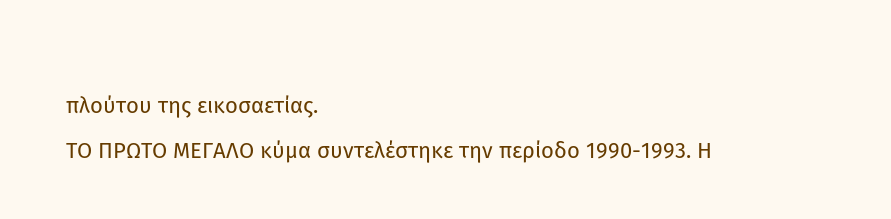πλούτου της εικοσαετίας.
ΤΟ ΠΡΩΤΟ ΜΕΓΑΛΟ κύμα συντελέστηκε την περίοδο 1990-1993. Η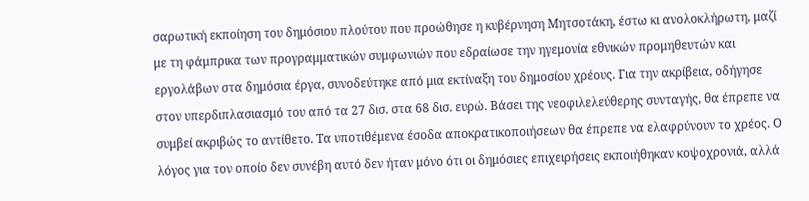σαρωτική εκποίηση του δημόσιου πλούτου που προώθησε η κυβέρνηση Μητσοτάκη, έστω κι ανολοκλήρωτη, μαζί με τη φάμπρικα των προγραμματικών συμφωνιών που εδραίωσε την ηγεμονία εθνικών προμηθευτών και εργολάβων στα δημόσια έργα, συνοδεύτηκε από μια εκτίναξη του δημοσίου χρέους. Για την ακρίβεια, οδήγησε στον υπερδιπλασιασμό του από τα 27 δισ. στα 68 δισ. ευρώ. Βάσει της νεοφιλελεύθερης συνταγής, θα έπρεπε να συμβεί ακριβώς το αντίθετο. Τα υποτιθέμενα έσοδα αποκρατικοποιήσεων θα έπρεπε να ελαφρύνουν το χρέος. Ο λόγος για τον οποίο δεν συνέβη αυτό δεν ήταν μόνο ότι οι δημόσιες επιχειρήσεις εκποιήθηκαν κοψοχρονιά, αλλά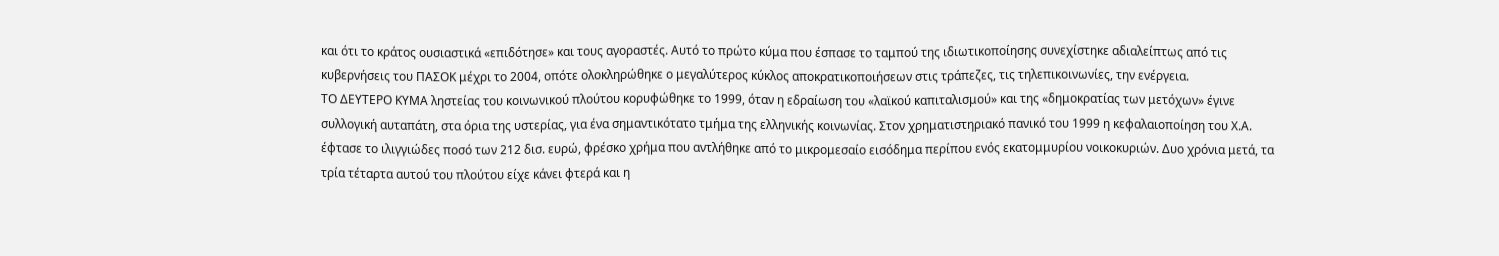και ότι το κράτος ουσιαστικά «επιδότησε» και τους αγοραστές. Αυτό το πρώτο κύμα που έσπασε το ταμπού της ιδιωτικοποίησης συνεχίστηκε αδιαλείπτως από τις κυβερνήσεις του ΠΑΣΟΚ μέχρι το 2004, οπότε ολοκληρώθηκε ο μεγαλύτερος κύκλος αποκρατικοποιήσεων στις τράπεζες, τις τηλεπικοινωνίες, την ενέργεια.
ΤΟ ΔΕΥΤΕΡΟ ΚΥΜΑ ληστείας του κοινωνικού πλούτου κορυφώθηκε το 1999, όταν η εδραίωση του «λαϊκού καπιταλισμού» και της «δημοκρατίας των μετόχων» έγινε συλλογική αυταπάτη, στα όρια της υστερίας, για ένα σημαντικότατο τμήμα της ελληνικής κοινωνίας. Στον χρηματιστηριακό πανικό του 1999 η κεφαλαιοποίηση του Χ.Α. έφτασε το ιλιγγιώδες ποσό των 212 δισ. ευρώ, φρέσκο χρήμα που αντλήθηκε από το μικρομεσαίο εισόδημα περίπου ενός εκατομμυρίου νοικοκυριών. Δυο χρόνια μετά, τα τρία τέταρτα αυτού του πλούτου είχε κάνει φτερά και η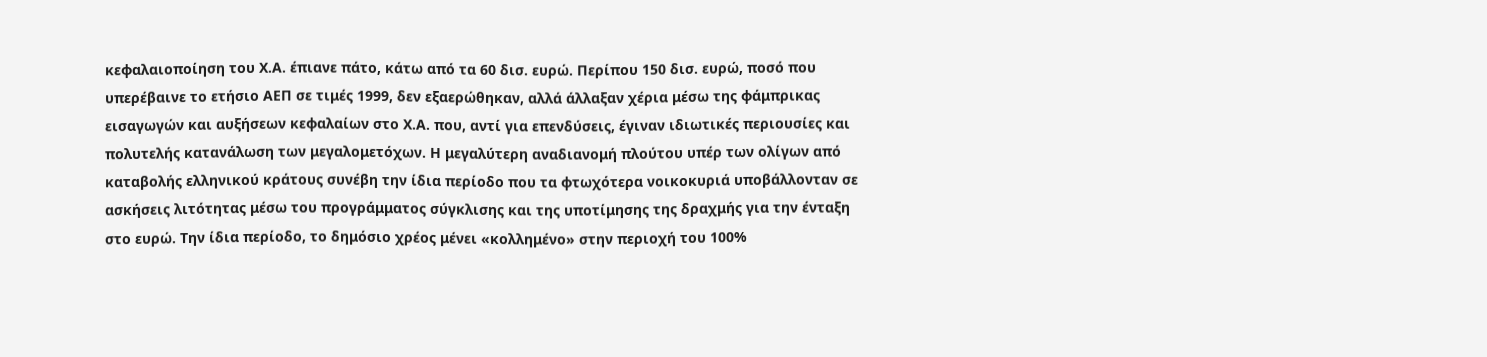κεφαλαιοποίηση του Χ.Α. έπιανε πάτο, κάτω από τα 60 δισ. ευρώ. Περίπου 150 δισ. ευρώ, ποσό που υπερέβαινε το ετήσιο ΑΕΠ σε τιμές 1999, δεν εξαερώθηκαν, αλλά άλλαξαν χέρια μέσω της φάμπρικας εισαγωγών και αυξήσεων κεφαλαίων στο Χ.Α. που, αντί για επενδύσεις, έγιναν ιδιωτικές περιουσίες και πολυτελής κατανάλωση των μεγαλομετόχων. Η μεγαλύτερη αναδιανομή πλούτου υπέρ των ολίγων από καταβολής ελληνικού κράτους συνέβη την ίδια περίοδο που τα φτωχότερα νοικοκυριά υποβάλλονταν σε ασκήσεις λιτότητας μέσω του προγράμματος σύγκλισης και της υποτίμησης της δραχμής για την ένταξη στο ευρώ. Την ίδια περίοδο, το δημόσιο χρέος μένει «κολλημένο» στην περιοχή του 100%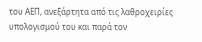του ΑΕΠ, ανεξάρτητα από τις λαθροχειρίες υπολογισμού του και παρά τον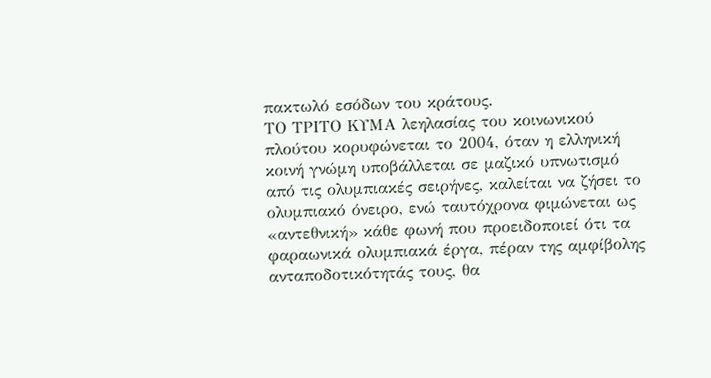πακτωλό εσόδων του κράτους.
ΤΟ ΤΡΙΤΟ ΚΥΜΑ λεηλασίας του κοινωνικού πλούτου κορυφώνεται το 2004, όταν η ελληνική κοινή γνώμη υποβάλλεται σε μαζικό υπνωτισμό από τις ολυμπιακές σειρήνες, καλείται να ζήσει το ολυμπιακό όνειρο, ενώ ταυτόχρονα φιμώνεται ως «αντεθνική» κάθε φωνή που προειδοποιεί ότι τα φαραωνικά ολυμπιακά έργα, πέραν της αμφίβολης ανταποδοτικότητάς τους, θα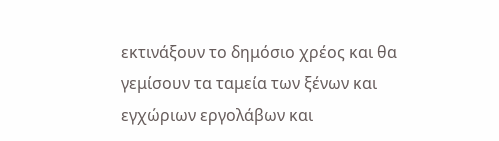εκτινάξουν το δημόσιο χρέος και θα γεμίσουν τα ταμεία των ξένων και εγχώριων εργολάβων και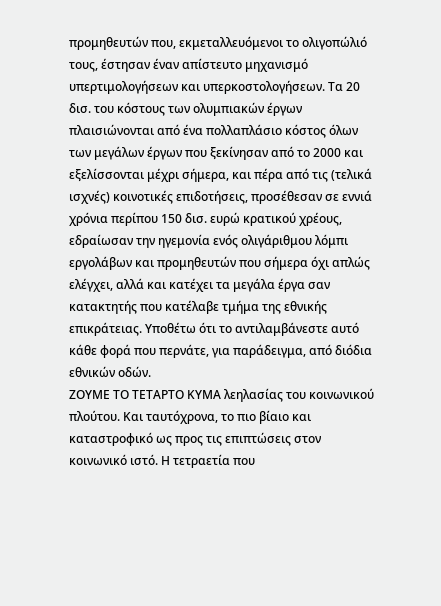προμηθευτών που, εκμεταλλευόμενοι το ολιγοπώλιό τους, έστησαν έναν απίστευτο μηχανισμό υπερτιμολογήσεων και υπερκοστολογήσεων. Τα 20 δισ. του κόστους των ολυμπιακών έργων πλαισιώνονται από ένα πολλαπλάσιο κόστος όλων των μεγάλων έργων που ξεκίνησαν από το 2000 και εξελίσσονται μέχρι σήμερα, και πέρα από τις (τελικά ισχνές) κοινοτικές επιδοτήσεις, προσέθεσαν σε εννιά χρόνια περίπου 150 δισ. ευρώ κρατικού χρέους, εδραίωσαν την ηγεμονία ενός ολιγάριθμου λόμπι εργολάβων και προμηθευτών που σήμερα όχι απλώς ελέγχει, αλλά και κατέχει τα μεγάλα έργα σαν κατακτητής που κατέλαβε τμήμα της εθνικής επικράτειας. Υποθέτω ότι το αντιλαμβάνεστε αυτό κάθε φορά που περνάτε, για παράδειγμα, από διόδια εθνικών οδών.
ΖΟΥΜΕ ΤΟ ΤΕΤΑΡΤΟ ΚΥΜΑ λεηλασίας του κοινωνικού πλούτου. Και ταυτόχρονα, το πιο βίαιο και καταστροφικό ως προς τις επιπτώσεις στον κοινωνικό ιστό. Η τετραετία που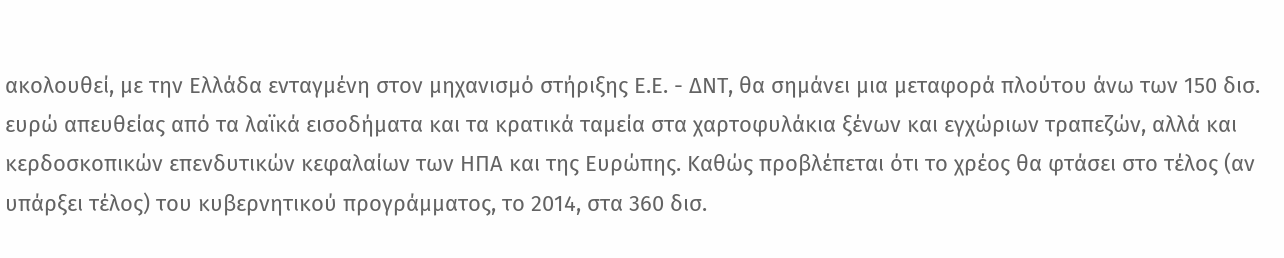ακολουθεί, με την Ελλάδα ενταγμένη στον μηχανισμό στήριξης Ε.Ε. - ΔΝΤ, θα σημάνει μια μεταφορά πλούτου άνω των 150 δισ. ευρώ απευθείας από τα λαϊκά εισοδήματα και τα κρατικά ταμεία στα χαρτοφυλάκια ξένων και εγχώριων τραπεζών, αλλά και κερδοσκοπικών επενδυτικών κεφαλαίων των ΗΠΑ και της Ευρώπης. Καθώς προβλέπεται ότι το χρέος θα φτάσει στο τέλος (αν υπάρξει τέλος) του κυβερνητικού προγράμματος, το 2014, στα 360 δισ.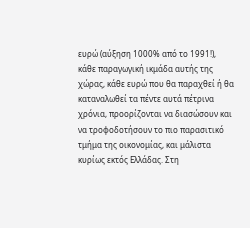ευρώ (αύξηση 1000% από το 1991!), κάθε παραγωγική ικμάδα αυτής της χώρας, κάθε ευρώ που θα παραχθεί ή θα καταναλωθεί τα πέντε αυτά πέτρινα χρόνια, προορίζονται να διασώσουν και να τροφοδοτήσουν το πιο παρασιτικό τμήμα της οικονομίας, και μάλιστα κυρίως εκτός Ελλάδας. Στη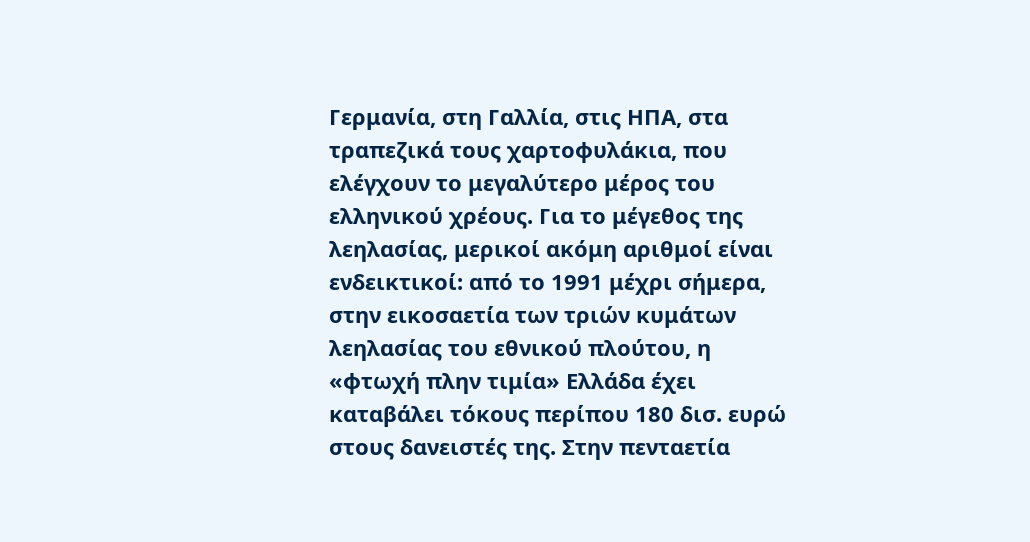Γερμανία, στη Γαλλία, στις ΗΠΑ, στα τραπεζικά τους χαρτοφυλάκια, που ελέγχουν το μεγαλύτερο μέρος του ελληνικού χρέους. Για το μέγεθος της λεηλασίας, μερικοί ακόμη αριθμοί είναι ενδεικτικοί: από το 1991 μέχρι σήμερα, στην εικοσαετία των τριών κυμάτων λεηλασίας του εθνικού πλούτου, η «φτωχή πλην τιμία» Ελλάδα έχει καταβάλει τόκους περίπου 180 δισ. ευρώ στους δανειστές της. Στην πενταετία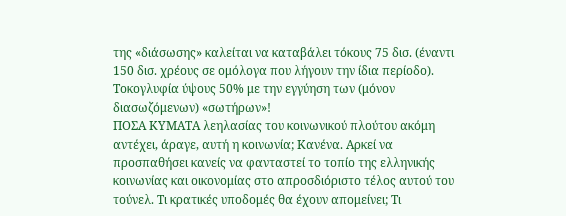της «διάσωσης» καλείται να καταβάλει τόκους 75 δισ. (έναντι 150 δισ. χρέους σε ομόλογα που λήγουν την ίδια περίοδο). Τοκογλυφία ύψους 50% με την εγγύηση των (μόνον διασωζόμενων) «σωτήρων»!
ΠΟΣΑ ΚΥΜΑΤΑ λεηλασίας του κοινωνικού πλούτου ακόμη αντέχει, άραγε, αυτή η κοινωνία; Κανένα. Αρκεί να προσπαθήσει κανείς να φανταστεί το τοπίο της ελληνικής κοινωνίας και οικονομίας στο απροσδιόριστο τέλος αυτού του τούνελ. Τι κρατικές υποδομές θα έχουν απομείνει; Τι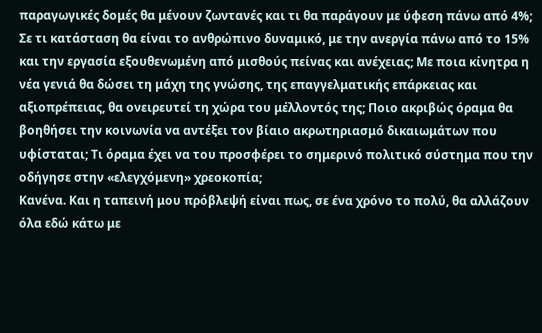παραγωγικές δομές θα μένουν ζωντανές και τι θα παράγουν με ύφεση πάνω από 4%; Σε τι κατάσταση θα είναι το ανθρώπινο δυναμικό, με την ανεργία πάνω από το 15% και την εργασία εξουθενωμένη από μισθούς πείνας και ανέχειας; Με ποια κίνητρα η νέα γενιά θα δώσει τη μάχη της γνώσης, της επαγγελματικής επάρκειας και αξιοπρέπειας, θα ονειρευτεί τη χώρα του μέλλοντός της; Ποιο ακριβώς όραμα θα βοηθήσει την κοινωνία να αντέξει τον βίαιο ακρωτηριασμό δικαιωμάτων που υφίσταται; Τι όραμα έχει να του προσφέρει το σημερινό πολιτικό σύστημα που την οδήγησε στην «ελεγχόμενη» χρεοκοπία;
Κανένα. Και η ταπεινή μου πρόβλεψή είναι πως, σε ένα χρόνο το πολύ, θα αλλάζουν όλα εδώ κάτω με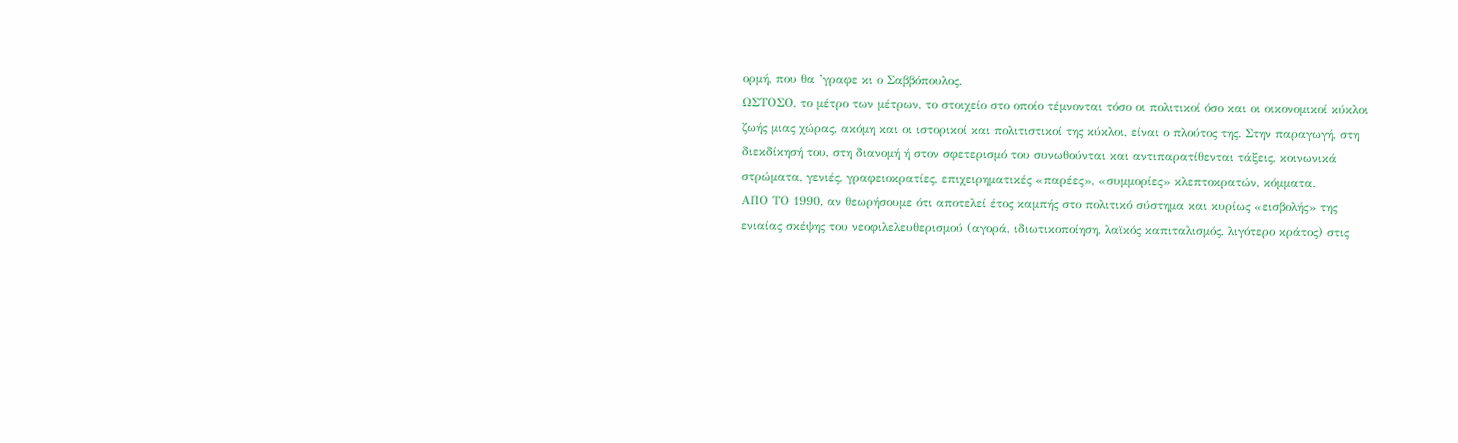ορμή, που θα ’γραφε κι ο Σαββόπουλος.
ΩΣΤΟΣΟ, το μέτρο των μέτρων, το στοιχείο στο οποίο τέμνονται τόσο οι πολιτικοί όσο και οι οικονομικοί κύκλοι ζωής μιας χώρας, ακόμη και οι ιστορικοί και πολιτιστικοί της κύκλοι, είναι ο πλούτος της. Στην παραγωγή, στη διεκδίκησή του, στη διανομή ή στον σφετερισμό του συνωθούνται και αντιπαρατίθενται τάξεις, κοινωνικά στρώματα, γενιές, γραφειοκρατίες, επιχειρηματικές «παρέες», «συμμορίες» κλεπτοκρατών, κόμματα.
ΑΠΟ ΤΟ 1990, αν θεωρήσουμε ότι αποτελεί έτος καμπής στο πολιτικό σύστημα και κυρίως «εισβολής» της ενιαίας σκέψης του νεοφιλελευθερισμού (αγορά, ιδιωτικοποίηση, λαϊκός καπιταλισμός, λιγότερο κράτος) στις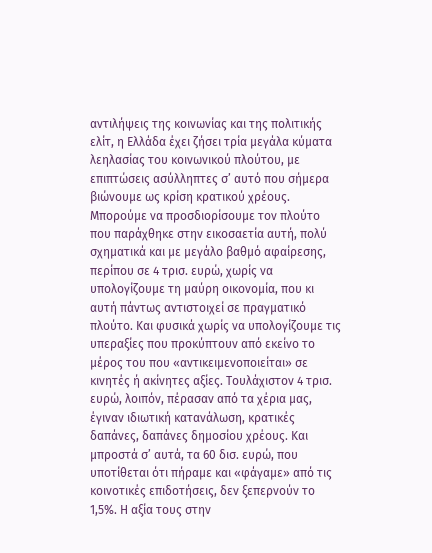αντιλήψεις της κοινωνίας και της πολιτικής ελίτ, η Ελλάδα έχει ζήσει τρία μεγάλα κύματα λεηλασίας του κοινωνικού πλούτου, με επιπτώσεις ασύλληπτες σ’ αυτό που σήμερα βιώνουμε ως κρίση κρατικού χρέους. Μπορούμε να προσδιορίσουμε τον πλούτο που παράχθηκε στην εικοσαετία αυτή, πολύ σχηματικά και με μεγάλο βαθμό αφαίρεσης, περίπου σε 4 τρισ. ευρώ, χωρίς να υπολογίζουμε τη μαύρη οικονομία, που κι αυτή πάντως αντιστοιχεί σε πραγματικό πλούτο. Και φυσικά χωρίς να υπολογίζουμε τις υπεραξίες που προκύπτουν από εκείνο το μέρος του που «αντικειμενοποιείται» σε κινητές ή ακίνητες αξίες. Τουλάχιστον 4 τρισ. ευρώ, λοιπόν, πέρασαν από τα χέρια μας, έγιναν ιδιωτική κατανάλωση, κρατικές δαπάνες, δαπάνες δημοσίου χρέους. Και μπροστά σ’ αυτά, τα 60 δισ. ευρώ, που υποτίθεται ότι πήραμε και «φάγαμε» από τις κοινοτικές επιδοτήσεις, δεν ξεπερνούν το 1,5%. Η αξία τους στην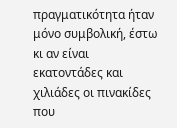πραγματικότητα ήταν μόνο συμβολική, έστω κι αν είναι εκατοντάδες και χιλιάδες οι πινακίδες που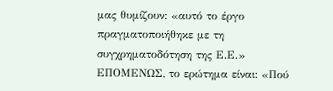μας θυμίζουν: «αυτό το έργο πραγματοποιήθηκε με τη συγχρηματοδότηση της Ε.Ε.» ΕΠΟΜΕΝΩΣ, το ερώτημα είναι: «Πού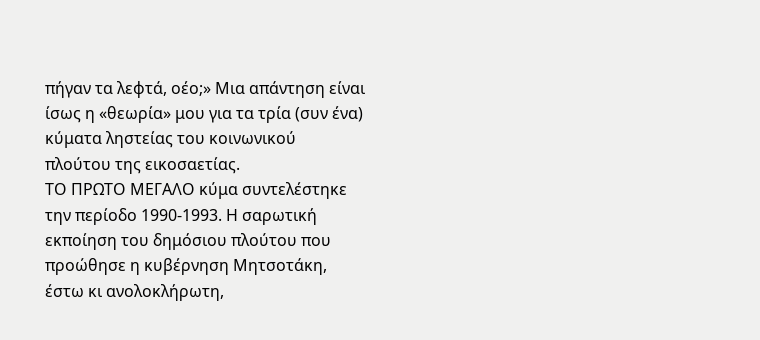πήγαν τα λεφτά, οέο;» Μια απάντηση είναι ίσως η «θεωρία» μου για τα τρία (συν ένα) κύματα ληστείας του κοινωνικού πλούτου της εικοσαετίας.
ΤΟ ΠΡΩΤΟ ΜΕΓΑΛΟ κύμα συντελέστηκε την περίοδο 1990-1993. Η σαρωτική εκποίηση του δημόσιου πλούτου που προώθησε η κυβέρνηση Μητσοτάκη, έστω κι ανολοκλήρωτη,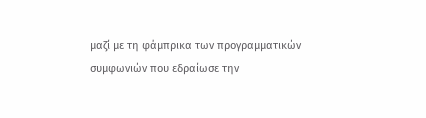μαζί με τη φάμπρικα των προγραμματικών συμφωνιών που εδραίωσε την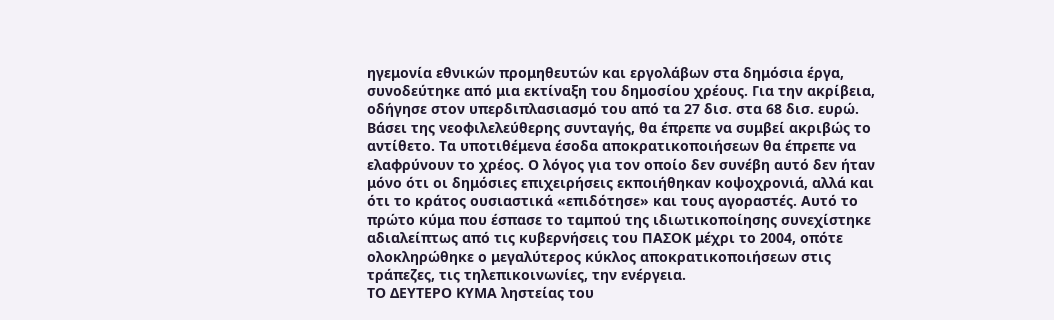ηγεμονία εθνικών προμηθευτών και εργολάβων στα δημόσια έργα, συνοδεύτηκε από μια εκτίναξη του δημοσίου χρέους. Για την ακρίβεια, οδήγησε στον υπερδιπλασιασμό του από τα 27 δισ. στα 68 δισ. ευρώ. Βάσει της νεοφιλελεύθερης συνταγής, θα έπρεπε να συμβεί ακριβώς το αντίθετο. Τα υποτιθέμενα έσοδα αποκρατικοποιήσεων θα έπρεπε να ελαφρύνουν το χρέος. Ο λόγος για τον οποίο δεν συνέβη αυτό δεν ήταν μόνο ότι οι δημόσιες επιχειρήσεις εκποιήθηκαν κοψοχρονιά, αλλά και ότι το κράτος ουσιαστικά «επιδότησε» και τους αγοραστές. Αυτό το πρώτο κύμα που έσπασε το ταμπού της ιδιωτικοποίησης συνεχίστηκε αδιαλείπτως από τις κυβερνήσεις του ΠΑΣΟΚ μέχρι το 2004, οπότε ολοκληρώθηκε ο μεγαλύτερος κύκλος αποκρατικοποιήσεων στις τράπεζες, τις τηλεπικοινωνίες, την ενέργεια.
ΤΟ ΔΕΥΤΕΡΟ ΚΥΜΑ ληστείας του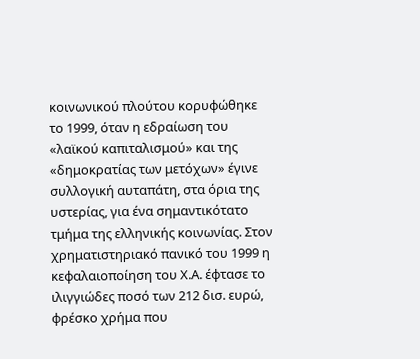κοινωνικού πλούτου κορυφώθηκε το 1999, όταν η εδραίωση του «λαϊκού καπιταλισμού» και της «δημοκρατίας των μετόχων» έγινε συλλογική αυταπάτη, στα όρια της υστερίας, για ένα σημαντικότατο τμήμα της ελληνικής κοινωνίας. Στον χρηματιστηριακό πανικό του 1999 η κεφαλαιοποίηση του Χ.Α. έφτασε το ιλιγγιώδες ποσό των 212 δισ. ευρώ, φρέσκο χρήμα που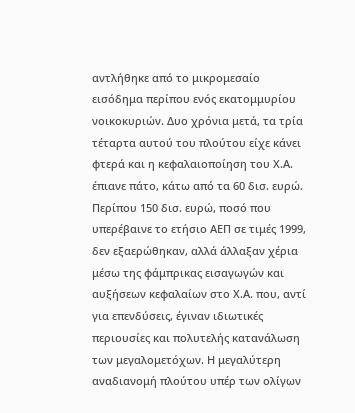αντλήθηκε από το μικρομεσαίο εισόδημα περίπου ενός εκατομμυρίου νοικοκυριών. Δυο χρόνια μετά, τα τρία τέταρτα αυτού του πλούτου είχε κάνει φτερά και η κεφαλαιοποίηση του Χ.Α. έπιανε πάτο, κάτω από τα 60 δισ. ευρώ. Περίπου 150 δισ. ευρώ, ποσό που υπερέβαινε το ετήσιο ΑΕΠ σε τιμές 1999, δεν εξαερώθηκαν, αλλά άλλαξαν χέρια μέσω της φάμπρικας εισαγωγών και αυξήσεων κεφαλαίων στο Χ.Α. που, αντί για επενδύσεις, έγιναν ιδιωτικές περιουσίες και πολυτελής κατανάλωση των μεγαλομετόχων. Η μεγαλύτερη αναδιανομή πλούτου υπέρ των ολίγων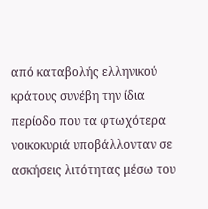από καταβολής ελληνικού κράτους συνέβη την ίδια περίοδο που τα φτωχότερα νοικοκυριά υποβάλλονταν σε ασκήσεις λιτότητας μέσω του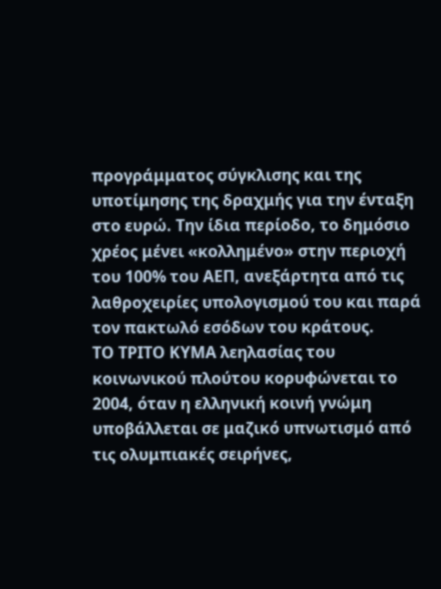προγράμματος σύγκλισης και της υποτίμησης της δραχμής για την ένταξη στο ευρώ. Την ίδια περίοδο, το δημόσιο χρέος μένει «κολλημένο» στην περιοχή του 100% του ΑΕΠ, ανεξάρτητα από τις λαθροχειρίες υπολογισμού του και παρά τον πακτωλό εσόδων του κράτους.
ΤΟ ΤΡΙΤΟ ΚΥΜΑ λεηλασίας του κοινωνικού πλούτου κορυφώνεται το 2004, όταν η ελληνική κοινή γνώμη υποβάλλεται σε μαζικό υπνωτισμό από τις ολυμπιακές σειρήνες,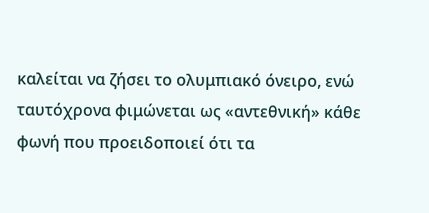καλείται να ζήσει το ολυμπιακό όνειρο, ενώ ταυτόχρονα φιμώνεται ως «αντεθνική» κάθε φωνή που προειδοποιεί ότι τα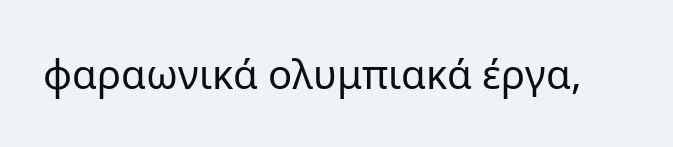φαραωνικά ολυμπιακά έργα,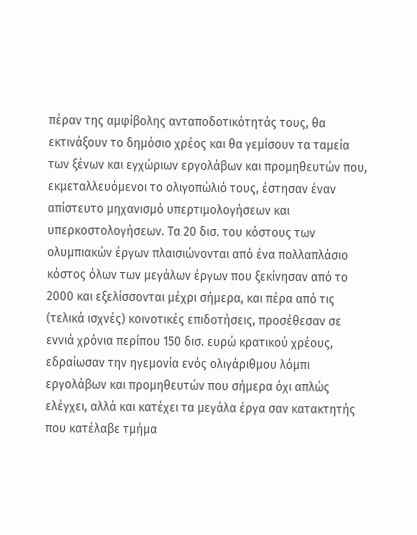πέραν της αμφίβολης ανταποδοτικότητάς τους, θα εκτινάξουν το δημόσιο χρέος και θα γεμίσουν τα ταμεία των ξένων και εγχώριων εργολάβων και προμηθευτών που, εκμεταλλευόμενοι το ολιγοπώλιό τους, έστησαν έναν απίστευτο μηχανισμό υπερτιμολογήσεων και υπερκοστολογήσεων. Τα 20 δισ. του κόστους των ολυμπιακών έργων πλαισιώνονται από ένα πολλαπλάσιο κόστος όλων των μεγάλων έργων που ξεκίνησαν από το 2000 και εξελίσσονται μέχρι σήμερα, και πέρα από τις (τελικά ισχνές) κοινοτικές επιδοτήσεις, προσέθεσαν σε εννιά χρόνια περίπου 150 δισ. ευρώ κρατικού χρέους, εδραίωσαν την ηγεμονία ενός ολιγάριθμου λόμπι εργολάβων και προμηθευτών που σήμερα όχι απλώς ελέγχει, αλλά και κατέχει τα μεγάλα έργα σαν κατακτητής που κατέλαβε τμήμα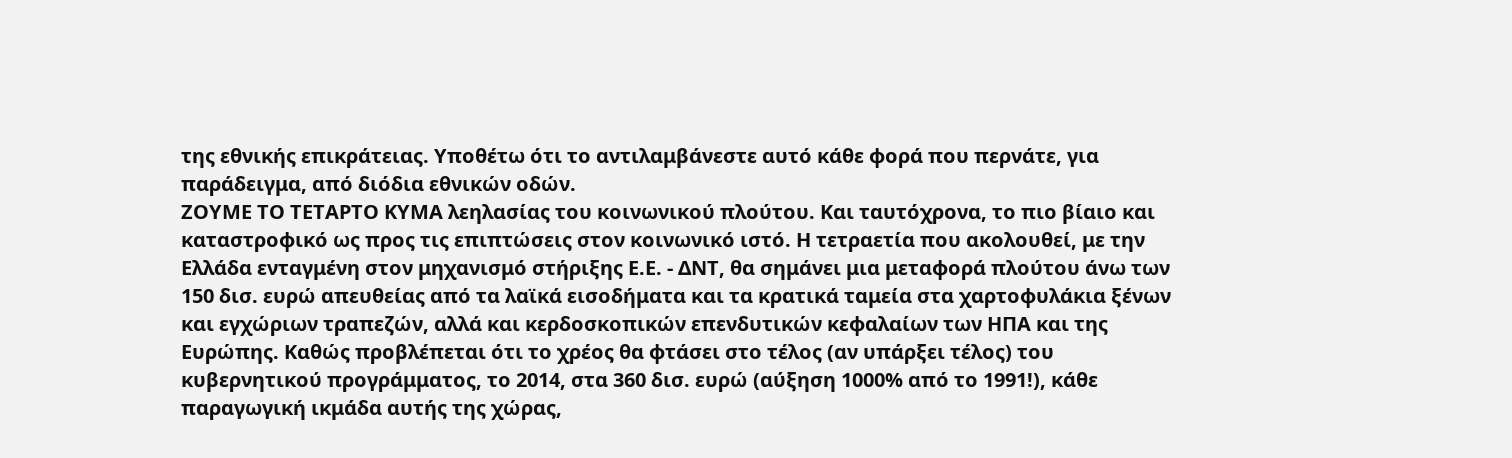της εθνικής επικράτειας. Υποθέτω ότι το αντιλαμβάνεστε αυτό κάθε φορά που περνάτε, για παράδειγμα, από διόδια εθνικών οδών.
ΖΟΥΜΕ ΤΟ ΤΕΤΑΡΤΟ ΚΥΜΑ λεηλασίας του κοινωνικού πλούτου. Και ταυτόχρονα, το πιο βίαιο και καταστροφικό ως προς τις επιπτώσεις στον κοινωνικό ιστό. Η τετραετία που ακολουθεί, με την Ελλάδα ενταγμένη στον μηχανισμό στήριξης Ε.Ε. - ΔΝΤ, θα σημάνει μια μεταφορά πλούτου άνω των 150 δισ. ευρώ απευθείας από τα λαϊκά εισοδήματα και τα κρατικά ταμεία στα χαρτοφυλάκια ξένων και εγχώριων τραπεζών, αλλά και κερδοσκοπικών επενδυτικών κεφαλαίων των ΗΠΑ και της Ευρώπης. Καθώς προβλέπεται ότι το χρέος θα φτάσει στο τέλος (αν υπάρξει τέλος) του κυβερνητικού προγράμματος, το 2014, στα 360 δισ. ευρώ (αύξηση 1000% από το 1991!), κάθε παραγωγική ικμάδα αυτής της χώρας,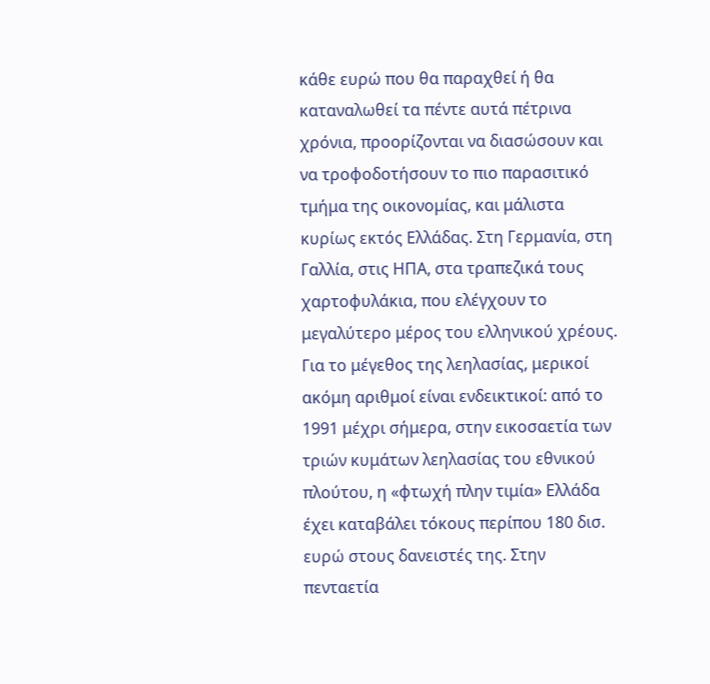κάθε ευρώ που θα παραχθεί ή θα καταναλωθεί τα πέντε αυτά πέτρινα χρόνια, προορίζονται να διασώσουν και να τροφοδοτήσουν το πιο παρασιτικό τμήμα της οικονομίας, και μάλιστα κυρίως εκτός Ελλάδας. Στη Γερμανία, στη Γαλλία, στις ΗΠΑ, στα τραπεζικά τους χαρτοφυλάκια, που ελέγχουν το μεγαλύτερο μέρος του ελληνικού χρέους. Για το μέγεθος της λεηλασίας, μερικοί ακόμη αριθμοί είναι ενδεικτικοί: από το 1991 μέχρι σήμερα, στην εικοσαετία των τριών κυμάτων λεηλασίας του εθνικού πλούτου, η «φτωχή πλην τιμία» Ελλάδα έχει καταβάλει τόκους περίπου 180 δισ. ευρώ στους δανειστές της. Στην πενταετία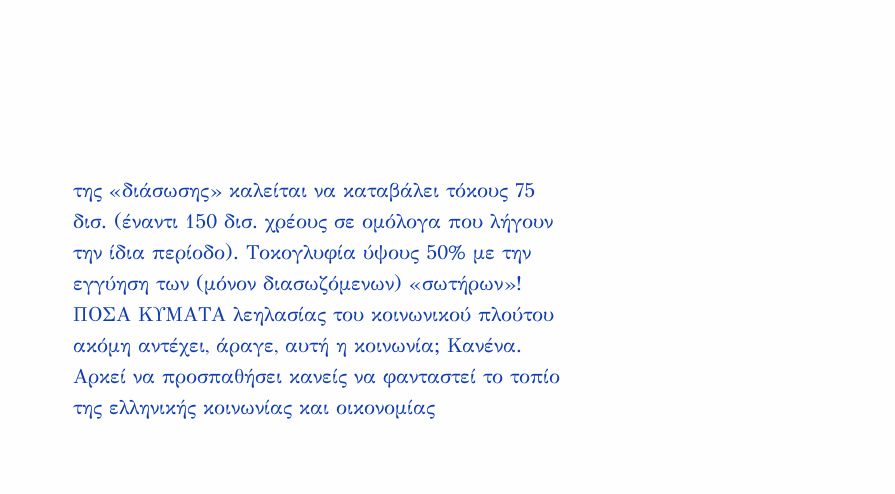της «διάσωσης» καλείται να καταβάλει τόκους 75 δισ. (έναντι 150 δισ. χρέους σε ομόλογα που λήγουν την ίδια περίοδο). Τοκογλυφία ύψους 50% με την εγγύηση των (μόνον διασωζόμενων) «σωτήρων»!
ΠΟΣΑ ΚΥΜΑΤΑ λεηλασίας του κοινωνικού πλούτου ακόμη αντέχει, άραγε, αυτή η κοινωνία; Κανένα. Αρκεί να προσπαθήσει κανείς να φανταστεί το τοπίο της ελληνικής κοινωνίας και οικονομίας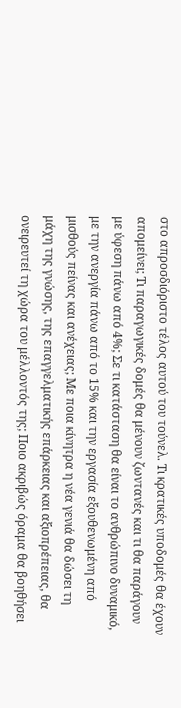στο απροσδιόριστο τέλος αυτού του τούνελ. Τι κρατικές υποδομές θα έχουν απομείνει; Τι παραγωγικές δομές θα μένουν ζωντανές και τι θα παράγουν με ύφεση πάνω από 4%; Σε τι κατάσταση θα είναι το ανθρώπινο δυναμικό, με την ανεργία πάνω από το 15% και την εργασία εξουθενωμένη από μισθούς πείνας και ανέχειας; Με ποια κίνητρα η νέα γενιά θα δώσει τη μάχη της γνώσης, της επαγγελματικής επάρκειας και αξιοπρέπειας, θα ονειρευτεί τη χώρα του μέλλοντός της; Ποιο ακριβώς όραμα θα βοηθήσει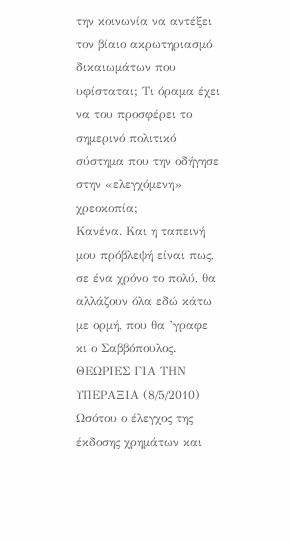την κοινωνία να αντέξει τον βίαιο ακρωτηριασμό δικαιωμάτων που υφίσταται; Τι όραμα έχει να του προσφέρει το σημερινό πολιτικό σύστημα που την οδήγησε στην «ελεγχόμενη» χρεοκοπία;
Κανένα. Και η ταπεινή μου πρόβλεψή είναι πως, σε ένα χρόνο το πολύ, θα αλλάζουν όλα εδώ κάτω με ορμή, που θα ’γραφε κι ο Σαββόπουλος.
ΘΕΩΡΙΕΣ ΓΙΑ ΤΗΝ ΥΠΕΡΑΞΙΑ (8/5/2010)
Ωσότου ο έλεγχος της έκδοσης χρημάτων και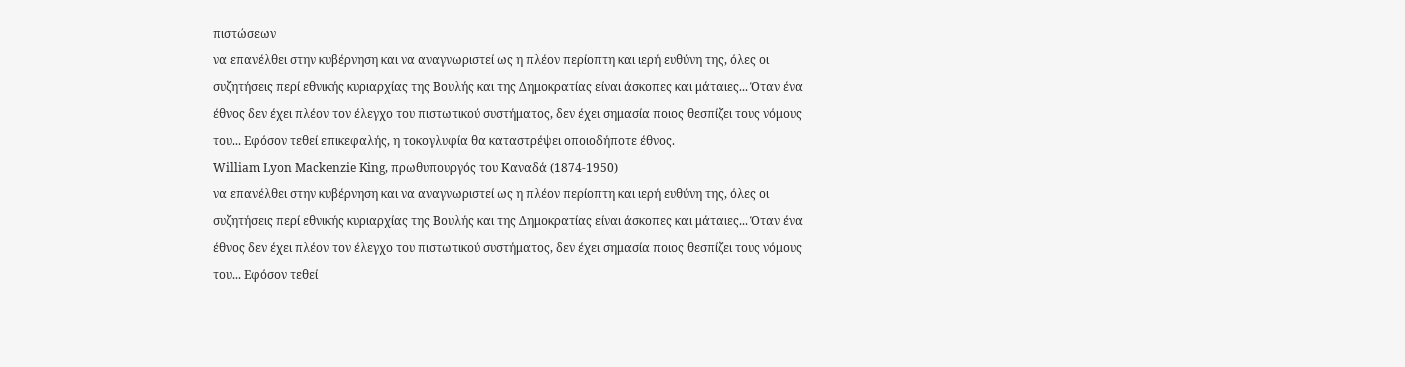πιστώσεων
να επανέλθει στην κυβέρνηση και να αναγνωριστεί ως η πλέον περίοπτη και ιερή ευθύνη της, όλες οι συζητήσεις περί εθνικής κυριαρχίας της Βουλής και της Δημοκρατίας είναι άσκοπες και μάταιες... Όταν ένα έθνος δεν έχει πλέον τον έλεγχο του πιστωτικού συστήματος, δεν έχει σημασία ποιος θεσπίζει τους νόμους του... Εφόσον τεθεί επικεφαλής, η τοκογλυφία θα καταστρέψει οποιοδήποτε έθνος.
William Lyon Mackenzie King, πρωθυπουργός του Καναδά (1874-1950)
να επανέλθει στην κυβέρνηση και να αναγνωριστεί ως η πλέον περίοπτη και ιερή ευθύνη της, όλες οι συζητήσεις περί εθνικής κυριαρχίας της Βουλής και της Δημοκρατίας είναι άσκοπες και μάταιες... Όταν ένα έθνος δεν έχει πλέον τον έλεγχο του πιστωτικού συστήματος, δεν έχει σημασία ποιος θεσπίζει τους νόμους του... Εφόσον τεθεί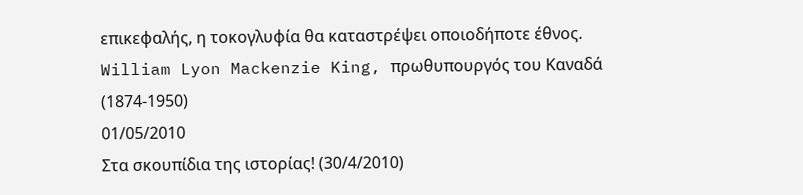επικεφαλής, η τοκογλυφία θα καταστρέψει οποιοδήποτε έθνος.
William Lyon Mackenzie King, πρωθυπουργός του Καναδά (1874-1950)
01/05/2010
Στα σκουπίδια της ιστορίας! (30/4/2010)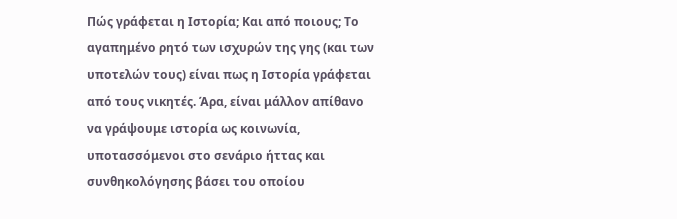Πώς γράφεται η Ιστορία; Και από ποιους; Το αγαπημένο ρητό των ισχυρών της γης (και των υποτελών τους) είναι πως η Ιστορία γράφεται από τους νικητές. Άρα, είναι μάλλον απίθανο να γράψουμε ιστορία ως κοινωνία, υποτασσόμενοι στο σενάριο ήττας και συνθηκολόγησης βάσει του οποίου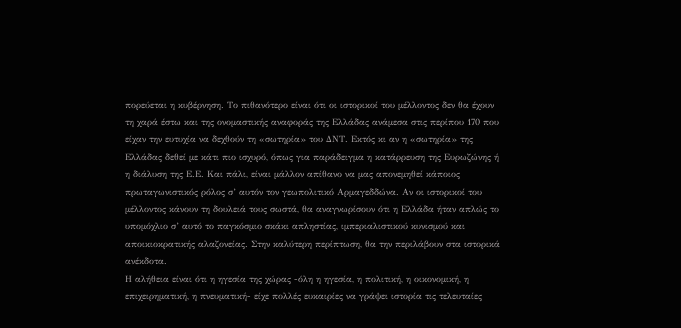πορεύεται η κυβέρνηση. Το πιθανότερο είναι ότι οι ιστορικοί του μέλλοντος δεν θα έχουν τη χαρά έστω και της ονομαστικής αναφοράς της Ελλάδας ανάμεσα στις περίπου 170 που είχαν την ευτυχία να δεχθούν τη «σωτηρία» του ΔΝΤ. Εκτός κι αν η «σωτηρία» της Ελλάδας δεθεί με κάτι πιο ισχυρό, όπως για παράδειγμα η κατάρρευση της Ευρωζώνης ή η διάλυση της Ε.Ε. Και πάλι, είναι μάλλον απίθανο να μας απονεμηθεί κάποιος πρωταγωνιστικός ρόλος σ’ αυτόν τον γεωπολιτικό Αρμαγεδδώνα. Αν οι ιστορικοί του μέλλοντος κάνουν τη δουλειά τους σωστά, θα αναγνωρίσουν ότι η Ελλάδα ήταν απλώς το υπομόχλιο σ’ αυτό το παγκόσμιο σκάκι απληστίας, ιμπεριαλιστικού κυνισμού και αποικιοκρατικής αλαζονείας. Στην καλύτερη περίπτωση, θα την περιλάβουν στα ιστορικά ανέκδοτα.
Η αλήθεια είναι ότι η ηγεσία της χώρας -όλη η ηγεσία, η πολιτική, η οικονομική, η επιχειρηματική, η πνευματική- είχε πολλές ευκαιρίες να γράψει ιστορία τις τελευταίες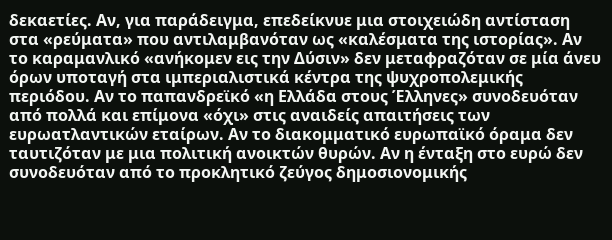δεκαετίες. Αν, για παράδειγμα, επεδείκνυε μια στοιχειώδη αντίσταση στα «ρεύματα» που αντιλαμβανόταν ως «καλέσματα της ιστορίας». Αν το καραμανλικό «ανήκομεν εις την Δύσιν» δεν μεταφραζόταν σε μία άνευ όρων υποταγή στα ιμπεριαλιστικά κέντρα της ψυχροπολεμικής περιόδου. Αν το παπανδρεϊκό «η Ελλάδα στους Έλληνες» συνοδευόταν από πολλά και επίμονα «όχι» στις αναιδείς απαιτήσεις των ευρωατλαντικών εταίρων. Αν το διακομματικό ευρωπαϊκό όραμα δεν ταυτιζόταν με μια πολιτική ανοικτών θυρών. Αν η ένταξη στο ευρώ δεν συνοδευόταν από το προκλητικό ζεύγος δημοσιονομικής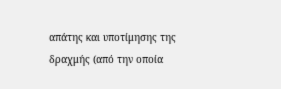απάτης και υποτίμησης της δραχμής (από την οποία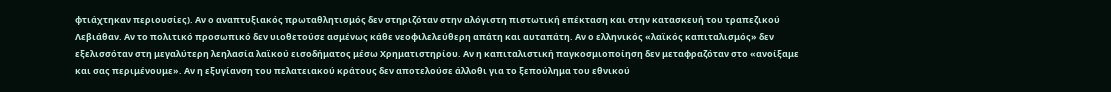φτιάχτηκαν περιουσίες). Αν ο αναπτυξιακός πρωταθλητισμός δεν στηριζόταν στην αλόγιστη πιστωτική επέκταση και στην κατασκευή του τραπεζικού Λεβιάθαν. Αν το πολιτικό προσωπικό δεν υιοθετούσε ασμένως κάθε νεοφιλελεύθερη απάτη και αυταπάτη. Αν ο ελληνικός «λαϊκός καπιταλισμός» δεν εξελισσόταν στη μεγαλύτερη λεηλασία λαϊκού εισοδήματος μέσω Χρηματιστηρίου. Αν η καπιταλιστική παγκοσμιοποίηση δεν μεταφραζόταν στο «ανοίξαμε και σας περιμένουμε». Αν η εξυγίανση του πελατειακού κράτους δεν αποτελούσε άλλοθι για το ξεπούλημα του εθνικού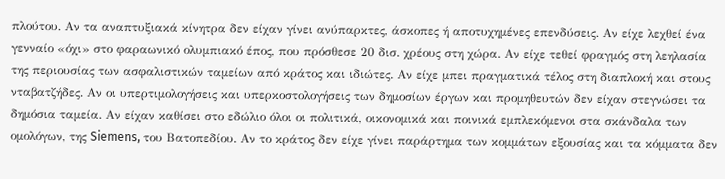πλούτου. Αν τα αναπτυξιακά κίνητρα δεν είχαν γίνει ανύπαρκτες, άσκοπες ή αποτυχημένες επενδύσεις. Αν είχε λεχθεί ένα γενναίο «όχι» στο φαραωνικό ολυμπιακό έπος, που πρόσθεσε 20 δισ. χρέους στη χώρα. Αν είχε τεθεί φραγμός στη λεηλασία της περιουσίας των ασφαλιστικών ταμείων από κράτος και ιδιώτες. Αν είχε μπει πραγματικά τέλος στη διαπλοκή και στους νταβατζήδες. Αν οι υπερτιμολογήσεις και υπερκοστολογήσεις των δημοσίων έργων και προμηθευτών δεν είχαν στεγνώσει τα δημόσια ταμεία. Αν είχαν καθίσει στο εδώλιο όλοι οι πολιτικά, οικονομικά και ποινικά εμπλεκόμενοι στα σκάνδαλα των ομολόγων, της Siemens, του Βατοπεδίου. Αν το κράτος δεν είχε γίνει παράρτημα των κομμάτων εξουσίας και τα κόμματα δεν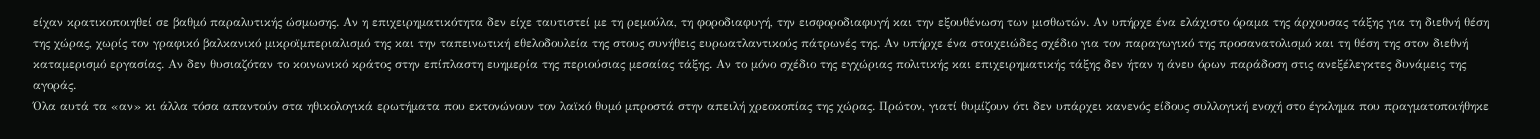είχαν κρατικοποιηθεί σε βαθμό παραλυτικής ώσμωσης. Αν η επιχειρηματικότητα δεν είχε ταυτιστεί με τη ρεμούλα, τη φοροδιαφυγή, την εισφοροδιαφυγή και την εξουθένωση των μισθωτών. Αν υπήρχε ένα ελάχιστο όραμα της άρχουσας τάξης για τη διεθνή θέση της χώρας, χωρίς τον γραφικό βαλκανικό μικροϊμπεριαλισμό της και την ταπεινωτική εθελοδουλεία της στους συνήθεις ευρωατλαντικούς πάτρωνές της. Αν υπήρχε ένα στοιχειώδες σχέδιο για τον παραγωγικό της προσανατολισμό και τη θέση της στον διεθνή καταμερισμό εργασίας. Αν δεν θυσιαζόταν το κοινωνικό κράτος στην επίπλαστη ευημερία της περιούσιας μεσαίας τάξης. Αν το μόνο σχέδιο της εγχώριας πολιτικής και επιχειρηματικής τάξης δεν ήταν η άνευ όρων παράδοση στις ανεξέλεγκτες δυνάμεις της αγοράς.
Όλα αυτά τα «αν» κι άλλα τόσα απαντούν στα ηθικολογικά ερωτήματα που εκτονώνουν τον λαϊκό θυμό μπροστά στην απειλή χρεοκοπίας της χώρας. Πρώτον, γιατί θυμίζουν ότι δεν υπάρχει κανενός είδους συλλογική ενοχή στο έγκλημα που πραγματοποιήθηκε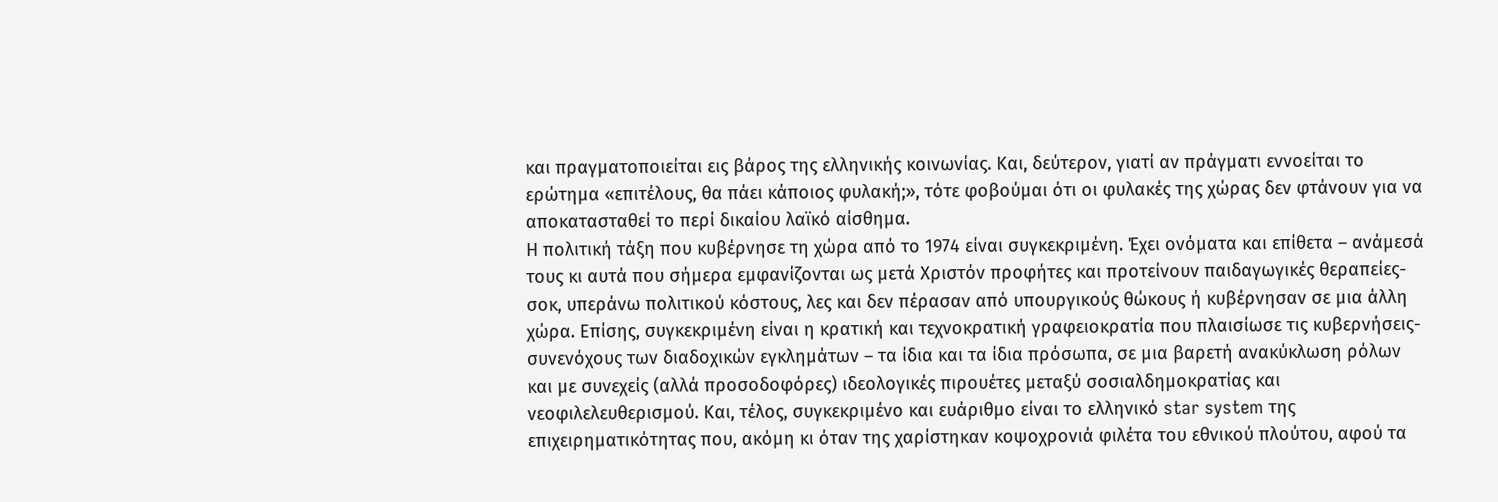και πραγματοποιείται εις βάρος της ελληνικής κοινωνίας. Και, δεύτερον, γιατί αν πράγματι εννοείται το ερώτημα «επιτέλους, θα πάει κάποιος φυλακή;», τότε φοβούμαι ότι οι φυλακές της χώρας δεν φτάνουν για να αποκατασταθεί το περί δικαίου λαϊκό αίσθημα.
Η πολιτική τάξη που κυβέρνησε τη χώρα από το 1974 είναι συγκεκριμένη. Έχει ονόματα και επίθετα – ανάμεσά τους κι αυτά που σήμερα εμφανίζονται ως μετά Χριστόν προφήτες και προτείνουν παιδαγωγικές θεραπείες-σοκ, υπεράνω πολιτικού κόστους, λες και δεν πέρασαν από υπουργικούς θώκους ή κυβέρνησαν σε μια άλλη χώρα. Επίσης, συγκεκριμένη είναι η κρατική και τεχνοκρατική γραφειοκρατία που πλαισίωσε τις κυβερνήσεις-συνενόχους των διαδοχικών εγκλημάτων – τα ίδια και τα ίδια πρόσωπα, σε μια βαρετή ανακύκλωση ρόλων και με συνεχείς (αλλά προσοδοφόρες) ιδεολογικές πιρουέτες μεταξύ σοσιαλδημοκρατίας και νεοφιλελευθερισμού. Και, τέλος, συγκεκριμένο και ευάριθμο είναι το ελληνικό star system της επιχειρηματικότητας που, ακόμη κι όταν της χαρίστηκαν κοψοχρονιά φιλέτα του εθνικού πλούτου, αφού τα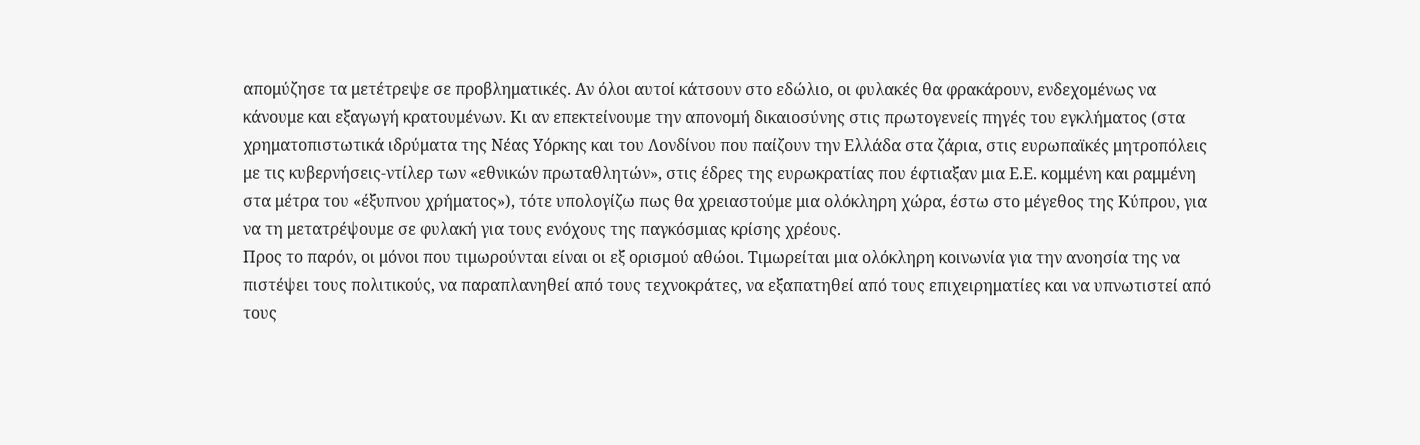απομύζησε τα μετέτρεψε σε προβληματικές. Αν όλοι αυτοί κάτσουν στο εδώλιο, οι φυλακές θα φρακάρουν, ενδεχομένως να κάνουμε και εξαγωγή κρατουμένων. Κι αν επεκτείνουμε την απονομή δικαιοσύνης στις πρωτογενείς πηγές του εγκλήματος (στα χρηματοπιστωτικά ιδρύματα της Νέας Υόρκης και του Λονδίνου που παίζουν την Ελλάδα στα ζάρια, στις ευρωπαϊκές μητροπόλεις με τις κυβερνήσεις-ντίλερ των «εθνικών πρωταθλητών», στις έδρες της ευρωκρατίας που έφτιαξαν μια Ε.Ε. κομμένη και ραμμένη στα μέτρα του «έξυπνου χρήματος»), τότε υπολογίζω πως θα χρειαστούμε μια ολόκληρη χώρα, έστω στο μέγεθος της Κύπρου, για να τη μετατρέψουμε σε φυλακή για τους ενόχους της παγκόσμιας κρίσης χρέους.
Προς το παρόν, οι μόνοι που τιμωρούνται είναι οι εξ ορισμού αθώοι. Τιμωρείται μια ολόκληρη κοινωνία για την ανοησία της να πιστέψει τους πολιτικούς, να παραπλανηθεί από τους τεχνοκράτες, να εξαπατηθεί από τους επιχειρηματίες και να υπνωτιστεί από τους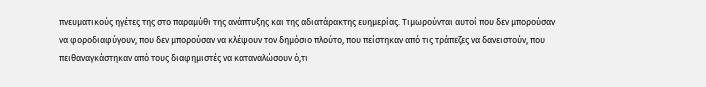πνευματικούς ηγέτες της στο παραμύθι της ανάπτυξης και της αδιατάρακτης ευημερίας. Τιμωρούνται αυτοί που δεν μπορούσαν να φοροδιαφύγουν, που δεν μπορούσαν να κλέψουν τον δημόσιο πλούτο, που πείστηκαν από τις τράπεζες να δανειστούν, που πειθαναγκάστηκαν από τους διαφημιστές να καταναλώσουν ό,τι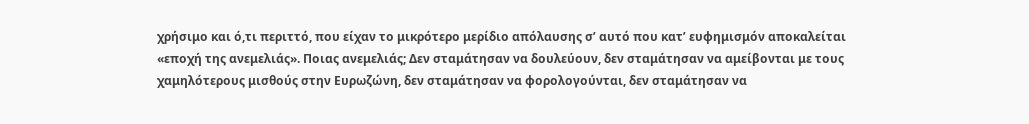χρήσιμο και ό,τι περιττό, που είχαν το μικρότερο μερίδιο απόλαυσης σ’ αυτό που κατ’ ευφημισμόν αποκαλείται «εποχή της ανεμελιάς». Ποιας ανεμελιάς; Δεν σταμάτησαν να δουλεύουν, δεν σταμάτησαν να αμείβονται με τους χαμηλότερους μισθούς στην Ευρωζώνη, δεν σταμάτησαν να φορολογούνται, δεν σταμάτησαν να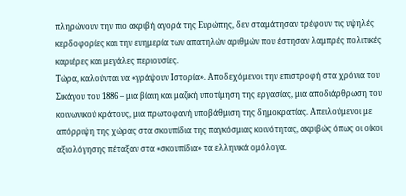πληρώνουν την πιο ακριβή αγορά της Ευρώπης, δεν σταμάτησαν τρέφουν τις υψηλές κερδοφορίες και την ευημερία των απατηλών αριθμών που έστησαν λαμπρές πολιτικές καριέρες και μεγάλες περιουσίες.
Τώρα, καλούνται να «γράψουν Ιστορία». Αποδεχόμενοι την επιστροφή στα χρόνια του Σικάγου του 1886 – μια βίαιη και μαζική υποτίμηση της εργασίας, μια αποδιάρθρωση του κοινωνικού κράτους, μια πρωτοφανή υποβάθμιση της δημοκρατίας. Απειλούμενοι με απόρριψη της χώρας στα σκουπίδια της παγκόσμιας κοινότητας, ακριβώς όπως οι οίκοι αξιολόγησης πέταξαν στα «σκουπίδια» τα ελληνικά ομόλογα.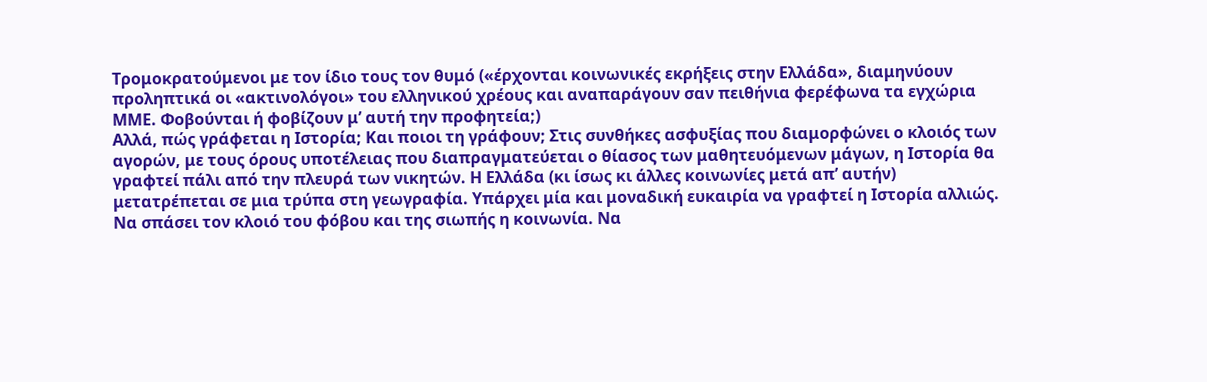Τρομοκρατούμενοι με τον ίδιο τους τον θυμό («έρχονται κοινωνικές εκρήξεις στην Ελλάδα», διαμηνύουν προληπτικά οι «ακτινολόγοι» του ελληνικού χρέους και αναπαράγουν σαν πειθήνια φερέφωνα τα εγχώρια ΜΜΕ. Φοβούνται ή φοβίζουν μ’ αυτή την προφητεία;)
Αλλά, πώς γράφεται η Ιστορία; Και ποιοι τη γράφουν; Στις συνθήκες ασφυξίας που διαμορφώνει ο κλοιός των αγορών, με τους όρους υποτέλειας που διαπραγματεύεται ο θίασος των μαθητευόμενων μάγων, η Ιστορία θα γραφτεί πάλι από την πλευρά των νικητών. Η Ελλάδα (κι ίσως κι άλλες κοινωνίες μετά απ’ αυτήν) μετατρέπεται σε μια τρύπα στη γεωγραφία. Υπάρχει μία και μοναδική ευκαιρία να γραφτεί η Ιστορία αλλιώς. Να σπάσει τον κλοιό του φόβου και της σιωπής η κοινωνία. Να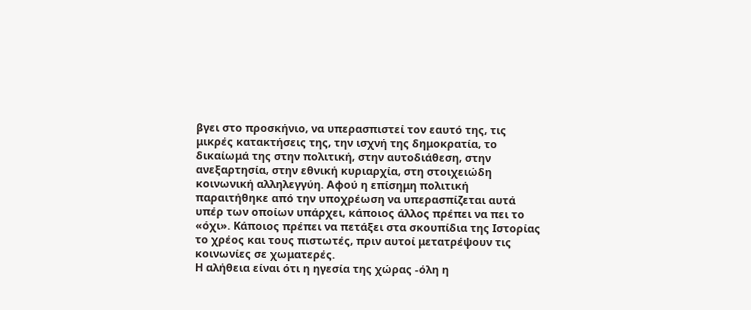βγει στο προσκήνιο, να υπερασπιστεί τον εαυτό της, τις μικρές κατακτήσεις της, την ισχνή της δημοκρατία, το δικαίωμά της στην πολιτική, στην αυτοδιάθεση, στην ανεξαρτησία, στην εθνική κυριαρχία, στη στοιχειώδη κοινωνική αλληλεγγύη. Αφού η επίσημη πολιτική παραιτήθηκε από την υποχρέωση να υπερασπίζεται αυτά υπέρ των οποίων υπάρχει, κάποιος άλλος πρέπει να πει το «όχι». Κάποιος πρέπει να πετάξει στα σκουπίδια της Ιστορίας το χρέος και τους πιστωτές, πριν αυτοί μετατρέψουν τις κοινωνίες σε χωματερές.
Η αλήθεια είναι ότι η ηγεσία της χώρας -όλη η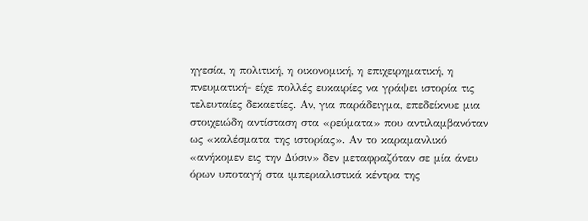ηγεσία, η πολιτική, η οικονομική, η επιχειρηματική, η πνευματική- είχε πολλές ευκαιρίες να γράψει ιστορία τις τελευταίες δεκαετίες. Αν, για παράδειγμα, επεδείκνυε μια στοιχειώδη αντίσταση στα «ρεύματα» που αντιλαμβανόταν ως «καλέσματα της ιστορίας». Αν το καραμανλικό «ανήκομεν εις την Δύσιν» δεν μεταφραζόταν σε μία άνευ όρων υποταγή στα ιμπεριαλιστικά κέντρα της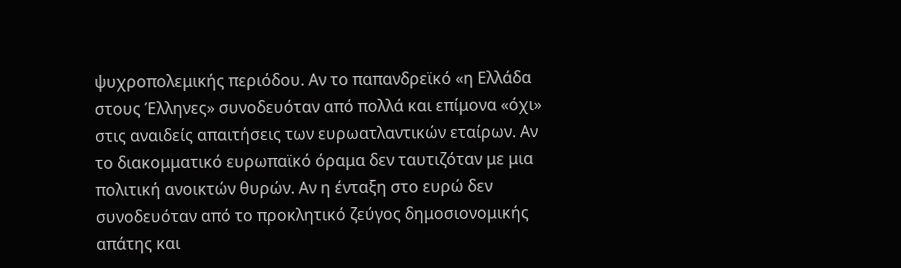ψυχροπολεμικής περιόδου. Αν το παπανδρεϊκό «η Ελλάδα στους Έλληνες» συνοδευόταν από πολλά και επίμονα «όχι» στις αναιδείς απαιτήσεις των ευρωατλαντικών εταίρων. Αν το διακομματικό ευρωπαϊκό όραμα δεν ταυτιζόταν με μια πολιτική ανοικτών θυρών. Αν η ένταξη στο ευρώ δεν συνοδευόταν από το προκλητικό ζεύγος δημοσιονομικής απάτης και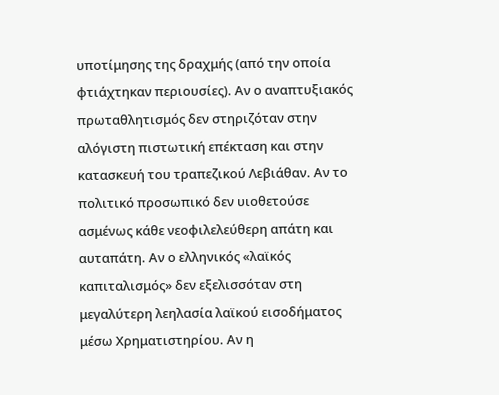υποτίμησης της δραχμής (από την οποία φτιάχτηκαν περιουσίες). Αν ο αναπτυξιακός πρωταθλητισμός δεν στηριζόταν στην αλόγιστη πιστωτική επέκταση και στην κατασκευή του τραπεζικού Λεβιάθαν. Αν το πολιτικό προσωπικό δεν υιοθετούσε ασμένως κάθε νεοφιλελεύθερη απάτη και αυταπάτη. Αν ο ελληνικός «λαϊκός καπιταλισμός» δεν εξελισσόταν στη μεγαλύτερη λεηλασία λαϊκού εισοδήματος μέσω Χρηματιστηρίου. Αν η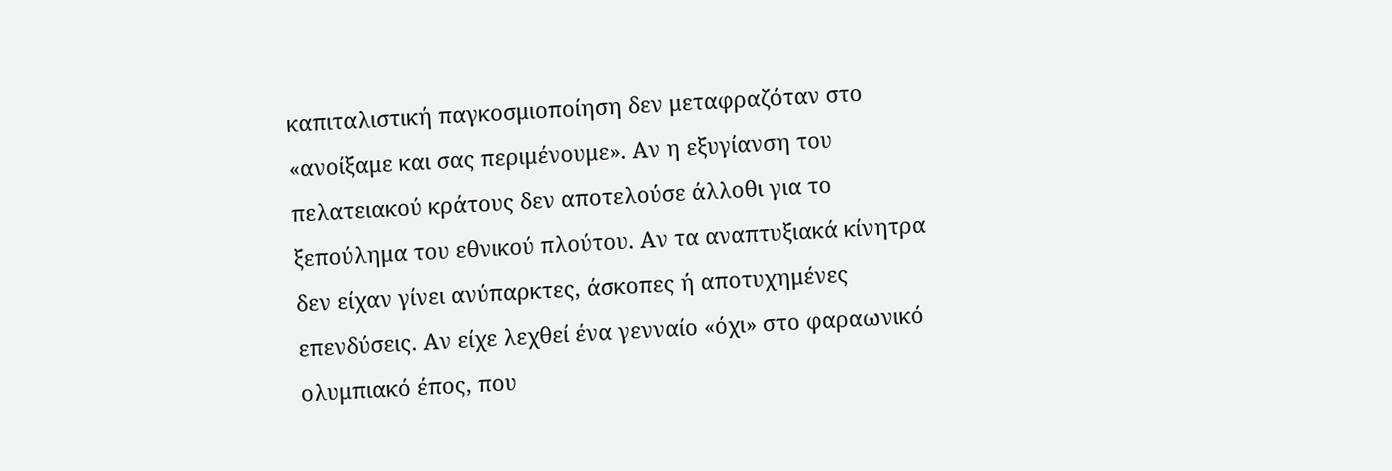καπιταλιστική παγκοσμιοποίηση δεν μεταφραζόταν στο «ανοίξαμε και σας περιμένουμε». Αν η εξυγίανση του πελατειακού κράτους δεν αποτελούσε άλλοθι για το ξεπούλημα του εθνικού πλούτου. Αν τα αναπτυξιακά κίνητρα δεν είχαν γίνει ανύπαρκτες, άσκοπες ή αποτυχημένες επενδύσεις. Αν είχε λεχθεί ένα γενναίο «όχι» στο φαραωνικό ολυμπιακό έπος, που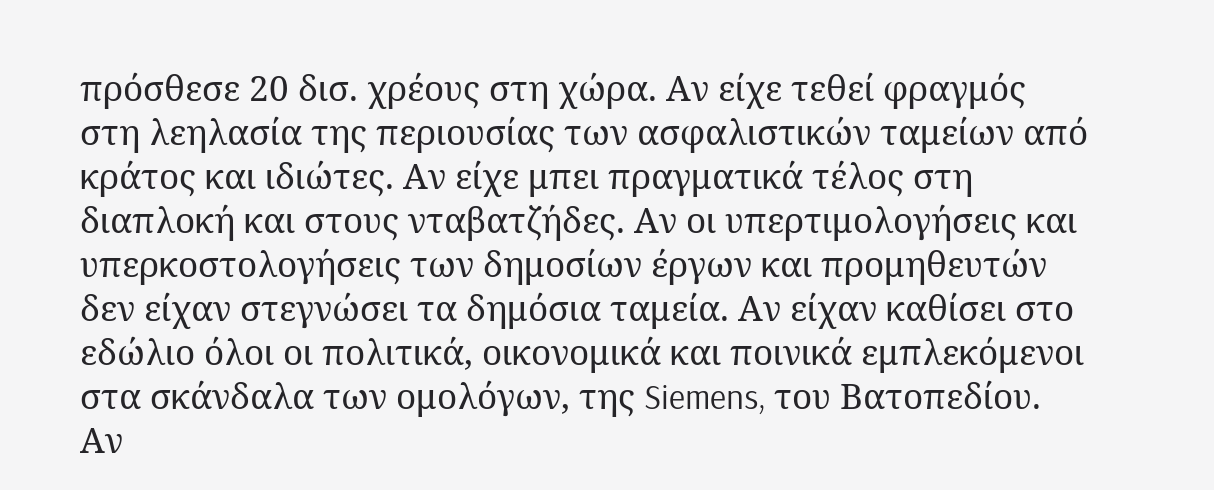πρόσθεσε 20 δισ. χρέους στη χώρα. Αν είχε τεθεί φραγμός στη λεηλασία της περιουσίας των ασφαλιστικών ταμείων από κράτος και ιδιώτες. Αν είχε μπει πραγματικά τέλος στη διαπλοκή και στους νταβατζήδες. Αν οι υπερτιμολογήσεις και υπερκοστολογήσεις των δημοσίων έργων και προμηθευτών δεν είχαν στεγνώσει τα δημόσια ταμεία. Αν είχαν καθίσει στο εδώλιο όλοι οι πολιτικά, οικονομικά και ποινικά εμπλεκόμενοι στα σκάνδαλα των ομολόγων, της Siemens, του Βατοπεδίου. Αν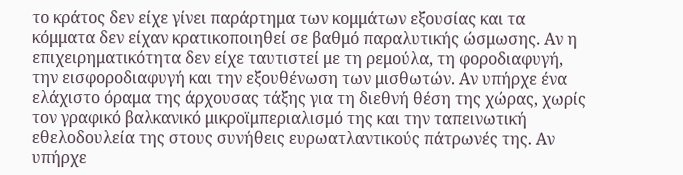το κράτος δεν είχε γίνει παράρτημα των κομμάτων εξουσίας και τα κόμματα δεν είχαν κρατικοποιηθεί σε βαθμό παραλυτικής ώσμωσης. Αν η επιχειρηματικότητα δεν είχε ταυτιστεί με τη ρεμούλα, τη φοροδιαφυγή, την εισφοροδιαφυγή και την εξουθένωση των μισθωτών. Αν υπήρχε ένα ελάχιστο όραμα της άρχουσας τάξης για τη διεθνή θέση της χώρας, χωρίς τον γραφικό βαλκανικό μικροϊμπεριαλισμό της και την ταπεινωτική εθελοδουλεία της στους συνήθεις ευρωατλαντικούς πάτρωνές της. Αν υπήρχε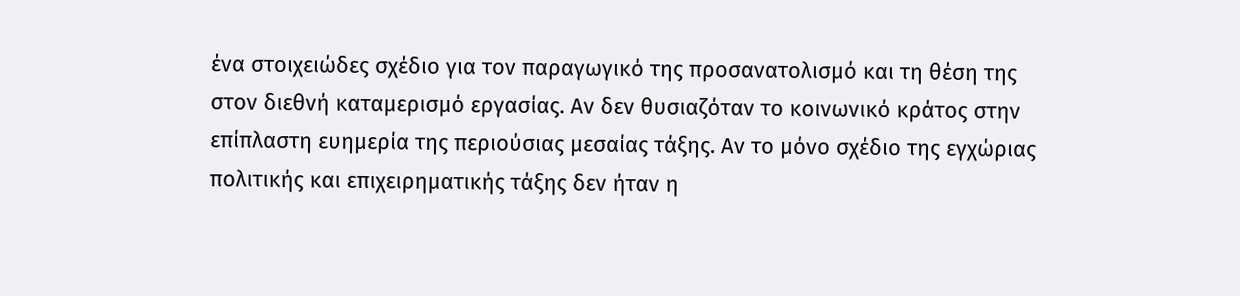ένα στοιχειώδες σχέδιο για τον παραγωγικό της προσανατολισμό και τη θέση της στον διεθνή καταμερισμό εργασίας. Αν δεν θυσιαζόταν το κοινωνικό κράτος στην επίπλαστη ευημερία της περιούσιας μεσαίας τάξης. Αν το μόνο σχέδιο της εγχώριας πολιτικής και επιχειρηματικής τάξης δεν ήταν η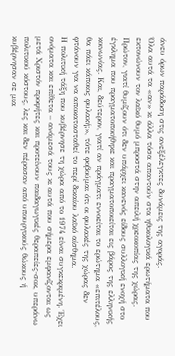άνευ όρων παράδοση στις ανεξέλεγκτες δυνάμεις της αγοράς.
Όλα αυτά τα «αν» κι άλλα τόσα απαντούν στα ηθικολογικά ερωτήματα που εκτονώνουν τον λαϊκό θυμό μπροστά στην απειλή χρεοκοπίας της χώρας. Πρώτον, γιατί θυμίζουν ότι δεν υπάρχει κανενός είδους συλλογική ενοχή στο έγκλημα που πραγματοποιήθηκε και πραγματοποιείται εις βάρος της ελληνικής κοινωνίας. Και, δεύτερον, γιατί αν πράγματι εννοείται το ερώτημα «επιτέλους, θα πάει κάποιος φυλακή;», τότε φοβούμαι ότι οι φυλακές της χώρας δεν φτάνουν για να αποκατασταθεί το περί δικαίου λαϊκό αίσθημα.
Η πολιτική τάξη που κυβέρνησε τη χώρα από το 1974 είναι συγκεκριμένη. Έχει ονόματα και επίθετα – ανάμεσά τους κι αυτά που σήμερα εμφανίζονται ως μετά Χριστόν προφήτες και προτείνουν παιδαγωγικές θεραπείες-σοκ, υπεράνω πολιτικού κόστους, λες και δεν πέρασαν από υπουργικούς θώκους ή κυβέρνησαν σε μια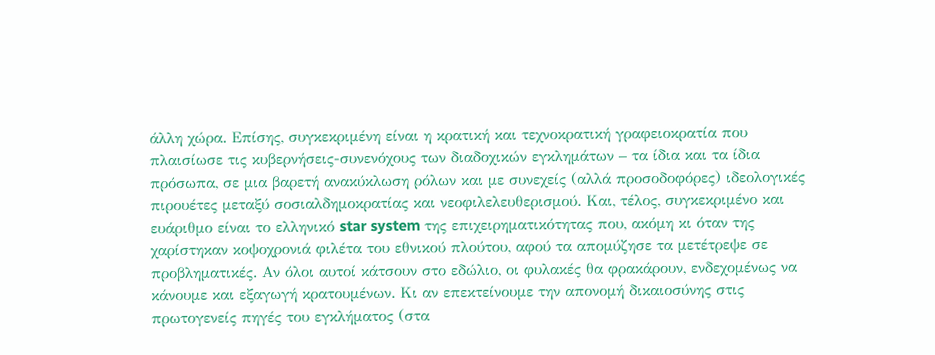άλλη χώρα. Επίσης, συγκεκριμένη είναι η κρατική και τεχνοκρατική γραφειοκρατία που πλαισίωσε τις κυβερνήσεις-συνενόχους των διαδοχικών εγκλημάτων – τα ίδια και τα ίδια πρόσωπα, σε μια βαρετή ανακύκλωση ρόλων και με συνεχείς (αλλά προσοδοφόρες) ιδεολογικές πιρουέτες μεταξύ σοσιαλδημοκρατίας και νεοφιλελευθερισμού. Και, τέλος, συγκεκριμένο και ευάριθμο είναι το ελληνικό star system της επιχειρηματικότητας που, ακόμη κι όταν της χαρίστηκαν κοψοχρονιά φιλέτα του εθνικού πλούτου, αφού τα απομύζησε τα μετέτρεψε σε προβληματικές. Αν όλοι αυτοί κάτσουν στο εδώλιο, οι φυλακές θα φρακάρουν, ενδεχομένως να κάνουμε και εξαγωγή κρατουμένων. Κι αν επεκτείνουμε την απονομή δικαιοσύνης στις πρωτογενείς πηγές του εγκλήματος (στα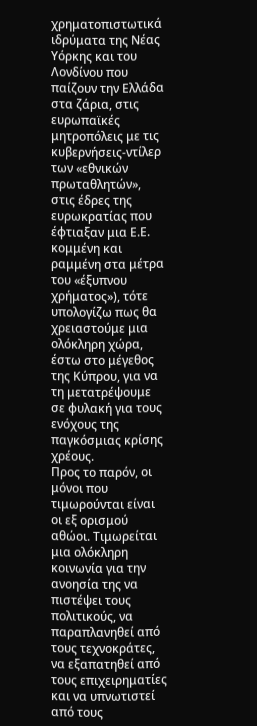χρηματοπιστωτικά ιδρύματα της Νέας Υόρκης και του Λονδίνου που παίζουν την Ελλάδα στα ζάρια, στις ευρωπαϊκές μητροπόλεις με τις κυβερνήσεις-ντίλερ των «εθνικών πρωταθλητών», στις έδρες της ευρωκρατίας που έφτιαξαν μια Ε.Ε. κομμένη και ραμμένη στα μέτρα του «έξυπνου χρήματος»), τότε υπολογίζω πως θα χρειαστούμε μια ολόκληρη χώρα, έστω στο μέγεθος της Κύπρου, για να τη μετατρέψουμε σε φυλακή για τους ενόχους της παγκόσμιας κρίσης χρέους.
Προς το παρόν, οι μόνοι που τιμωρούνται είναι οι εξ ορισμού αθώοι. Τιμωρείται μια ολόκληρη κοινωνία για την ανοησία της να πιστέψει τους πολιτικούς, να παραπλανηθεί από τους τεχνοκράτες, να εξαπατηθεί από τους επιχειρηματίες και να υπνωτιστεί από τους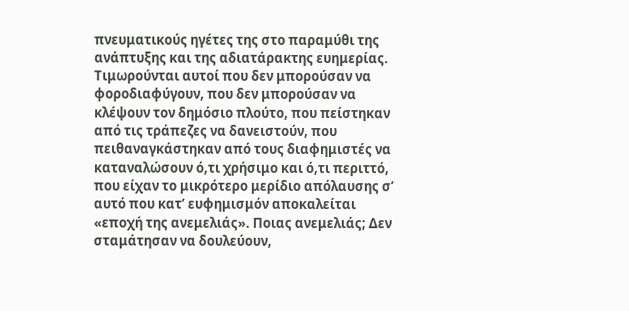πνευματικούς ηγέτες της στο παραμύθι της ανάπτυξης και της αδιατάρακτης ευημερίας. Τιμωρούνται αυτοί που δεν μπορούσαν να φοροδιαφύγουν, που δεν μπορούσαν να κλέψουν τον δημόσιο πλούτο, που πείστηκαν από τις τράπεζες να δανειστούν, που πειθαναγκάστηκαν από τους διαφημιστές να καταναλώσουν ό,τι χρήσιμο και ό,τι περιττό, που είχαν το μικρότερο μερίδιο απόλαυσης σ’ αυτό που κατ’ ευφημισμόν αποκαλείται «εποχή της ανεμελιάς». Ποιας ανεμελιάς; Δεν σταμάτησαν να δουλεύουν,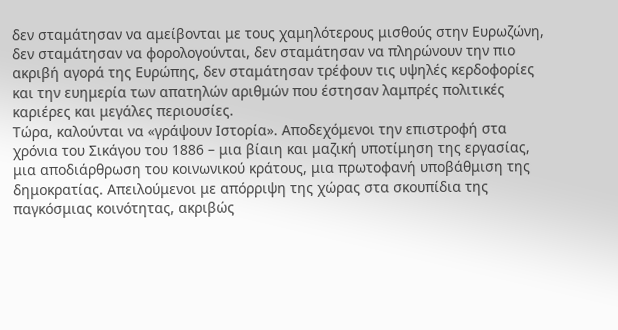δεν σταμάτησαν να αμείβονται με τους χαμηλότερους μισθούς στην Ευρωζώνη, δεν σταμάτησαν να φορολογούνται, δεν σταμάτησαν να πληρώνουν την πιο ακριβή αγορά της Ευρώπης, δεν σταμάτησαν τρέφουν τις υψηλές κερδοφορίες και την ευημερία των απατηλών αριθμών που έστησαν λαμπρές πολιτικές καριέρες και μεγάλες περιουσίες.
Τώρα, καλούνται να «γράψουν Ιστορία». Αποδεχόμενοι την επιστροφή στα χρόνια του Σικάγου του 1886 – μια βίαιη και μαζική υποτίμηση της εργασίας, μια αποδιάρθρωση του κοινωνικού κράτους, μια πρωτοφανή υποβάθμιση της δημοκρατίας. Απειλούμενοι με απόρριψη της χώρας στα σκουπίδια της παγκόσμιας κοινότητας, ακριβώς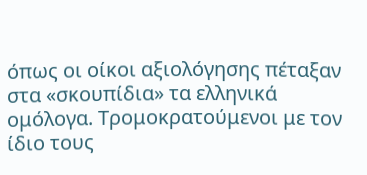όπως οι οίκοι αξιολόγησης πέταξαν στα «σκουπίδια» τα ελληνικά ομόλογα. Τρομοκρατούμενοι με τον ίδιο τους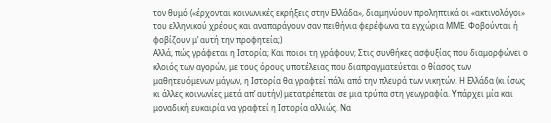τον θυμό («έρχονται κοινωνικές εκρήξεις στην Ελλάδα», διαμηνύουν προληπτικά οι «ακτινολόγοι» του ελληνικού χρέους και αναπαράγουν σαν πειθήνια φερέφωνα τα εγχώρια ΜΜΕ. Φοβούνται ή φοβίζουν μ’ αυτή την προφητεία;)
Αλλά, πώς γράφεται η Ιστορία; Και ποιοι τη γράφουν; Στις συνθήκες ασφυξίας που διαμορφώνει ο κλοιός των αγορών, με τους όρους υποτέλειας που διαπραγματεύεται ο θίασος των μαθητευόμενων μάγων, η Ιστορία θα γραφτεί πάλι από την πλευρά των νικητών. Η Ελλάδα (κι ίσως κι άλλες κοινωνίες μετά απ’ αυτήν) μετατρέπεται σε μια τρύπα στη γεωγραφία. Υπάρχει μία και μοναδική ευκαιρία να γραφτεί η Ιστορία αλλιώς. Να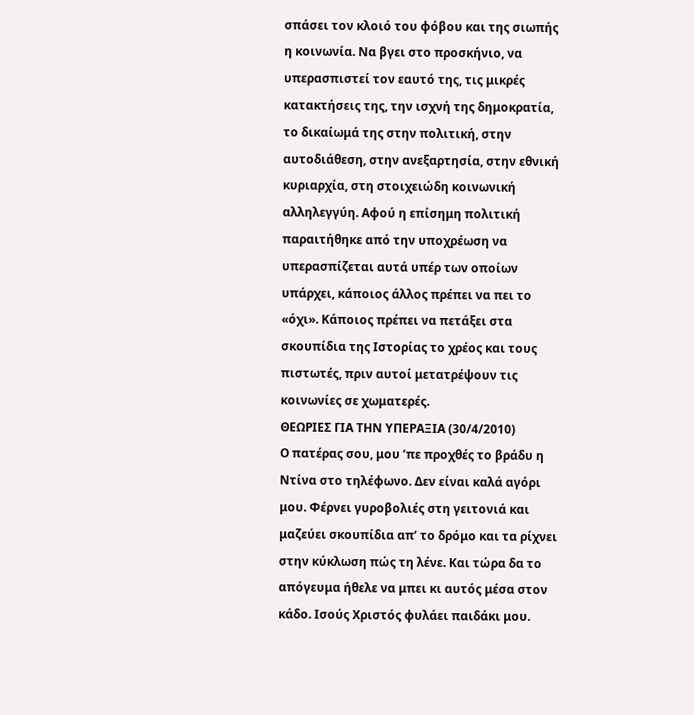σπάσει τον κλοιό του φόβου και της σιωπής η κοινωνία. Να βγει στο προσκήνιο, να υπερασπιστεί τον εαυτό της, τις μικρές κατακτήσεις της, την ισχνή της δημοκρατία, το δικαίωμά της στην πολιτική, στην αυτοδιάθεση, στην ανεξαρτησία, στην εθνική κυριαρχία, στη στοιχειώδη κοινωνική αλληλεγγύη. Αφού η επίσημη πολιτική παραιτήθηκε από την υποχρέωση να υπερασπίζεται αυτά υπέρ των οποίων υπάρχει, κάποιος άλλος πρέπει να πει το «όχι». Κάποιος πρέπει να πετάξει στα σκουπίδια της Ιστορίας το χρέος και τους πιστωτές, πριν αυτοί μετατρέψουν τις κοινωνίες σε χωματερές.
ΘΕΩΡΙΕΣ ΓΙΑ ΤΗΝ ΥΠΕΡΑΞΙΑ (30/4/2010)
Ο πατέρας σου, μου ’πε προχθές το βράδυ η Ντίνα στο τηλέφωνο. Δεν είναι καλά αγόρι μου. Φέρνει γυροβολιές στη γειτονιά και μαζεύει σκουπίδια απ’ το δρόμο και τα ρίχνει στην κύκλωση πώς τη λένε. Και τώρα δα το απόγευμα ήθελε να μπει κι αυτός μέσα στον κάδο. Ισούς Χριστός φυλάει παιδάκι μου.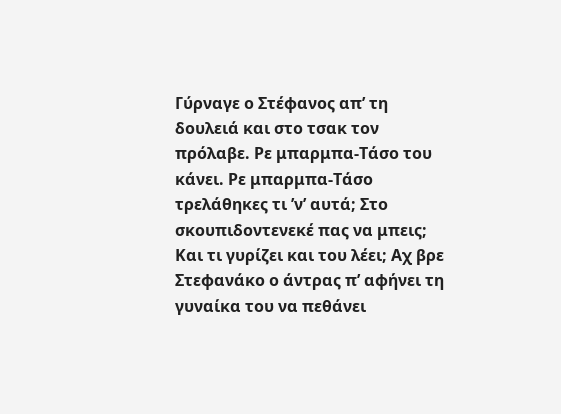Γύρναγε ο Στέφανος απ’ τη δουλειά και στο τσακ τον πρόλαβε. Ρε μπαρμπα-Τάσο του κάνει. Ρε μπαρμπα-Τάσο τρελάθηκες τι ’ν’ αυτά; Στο σκουπιδοντενεκέ πας να μπεις; Και τι γυρίζει και του λέει; Αχ βρε Στεφανάκο ο άντρας π’ αφήνει τη γυναίκα του να πεθάνει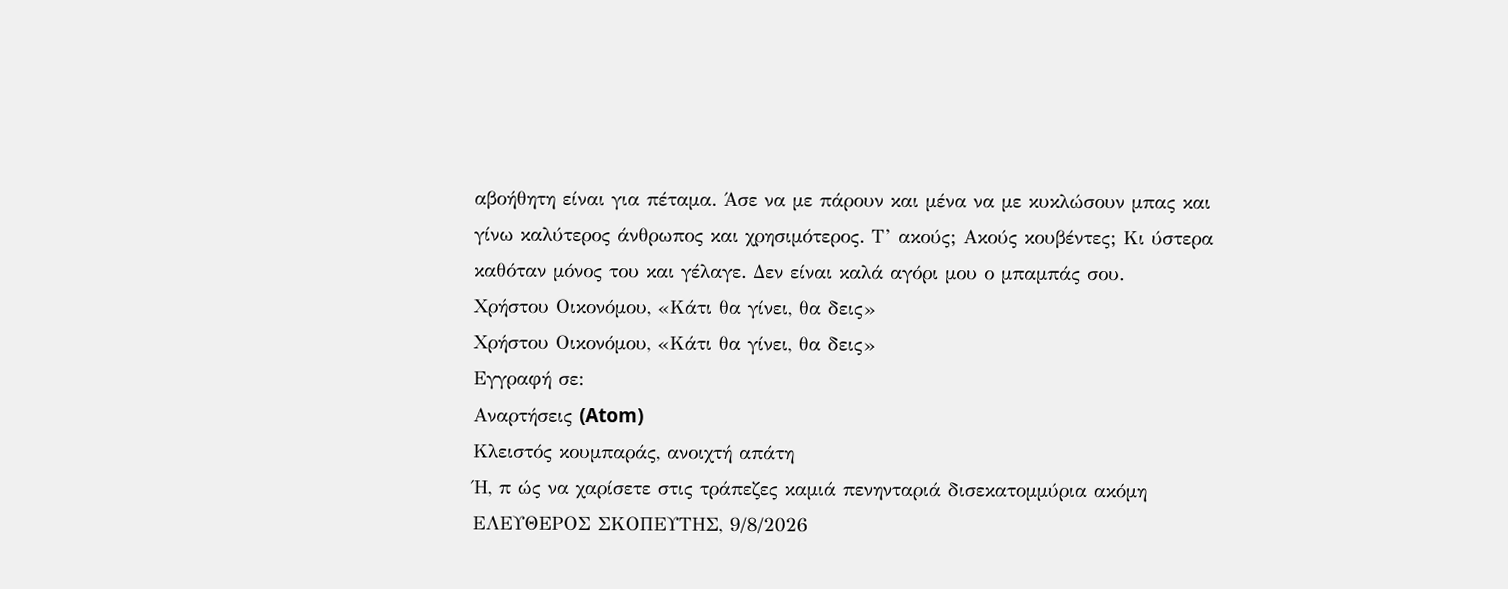αβοήθητη είναι για πέταμα. Άσε να με πάρουν και μένα να με κυκλώσουν μπας και γίνω καλύτερος άνθρωπος και χρησιμότερος. Τ’ ακούς; Ακούς κουβέντες; Κι ύστερα καθόταν μόνος του και γέλαγε. Δεν είναι καλά αγόρι μου ο μπαμπάς σου.
Χρήστου Οικονόμου, «Κάτι θα γίνει, θα δεις»
Χρήστου Οικονόμου, «Κάτι θα γίνει, θα δεις»
Εγγραφή σε:
Αναρτήσεις (Atom)
Κλειστός κουμπαράς, ανοιχτή απάτη
Ή, π ώς να χαρίσετε στις τράπεζες καμιά πενηνταριά δισεκατομμύρια ακόμη ΕΛΕΥΘΕΡΟΣ ΣΚΟΠΕΥΤΗΣ, 9/8/2026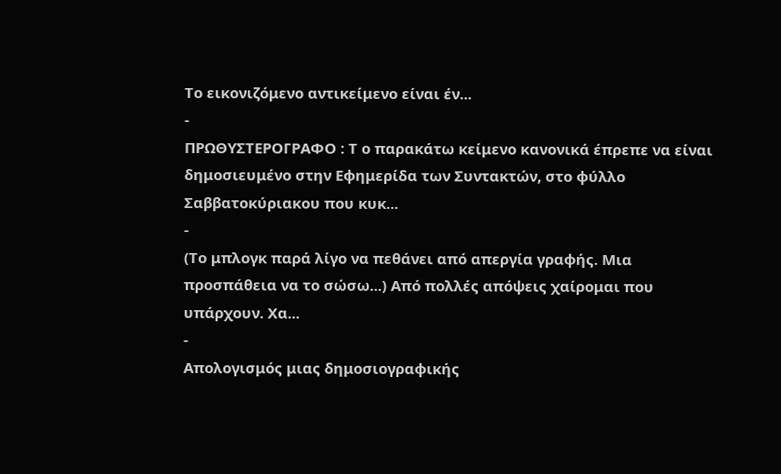Το εικονιζόμενο αντικείμενο είναι έν...
-
ΠΡΩΘΥΣΤΕΡΟΓΡΑΦΟ : Τ ο παρακάτω κείμενο κανονικά έπρεπε να είναι δημοσιευμένο στην Εφημερίδα των Συντακτών, στο φύλλο Σαββατοκύριακου που κυκ...
-
(Το μπλογκ παρά λίγο να πεθάνει από απεργία γραφής. Μια προσπάθεια να το σώσω...) Από πολλές απόψεις χαίρομαι που υπάρχουν. Χα...
-
Απολογισμός μιας δημοσιογραφικής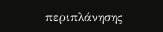περιπλάνησης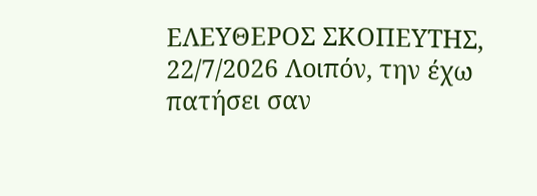ΕΛΕΥΘΕΡΟΣ ΣΚΟΠΕΥΤΗΣ, 22/7/2026 Λοιπόν, την έχω πατήσει σαν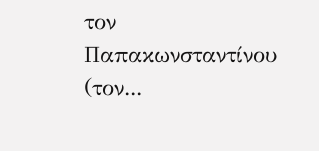τον Παπακωνσταντίνου (τον...